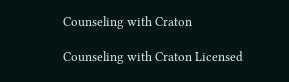Counseling with Craton

Counseling with Craton Licensed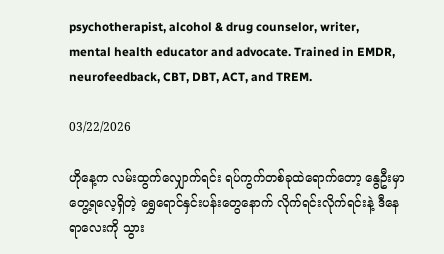psychotherapist, alcohol & drug counselor, writer, mental health educator and advocate. Trained in EMDR, neurofeedback, CBT, DBT, ACT, and TREM.

03/22/2026

ဟိုနေ့က လမ်းထွက်လျှောက်ရင်း ရပ်ကွက်တစ်ခုထဲရောက်တော့ နွေဦးမှာတွေ့ရလေ့ရှိတဲ့ ရွှေရောင်နှင်းပန်းတွေနောက် လိုက်ရင်းလိုက်ရင်းနဲ့ ဒီနေရာလေးကို သွား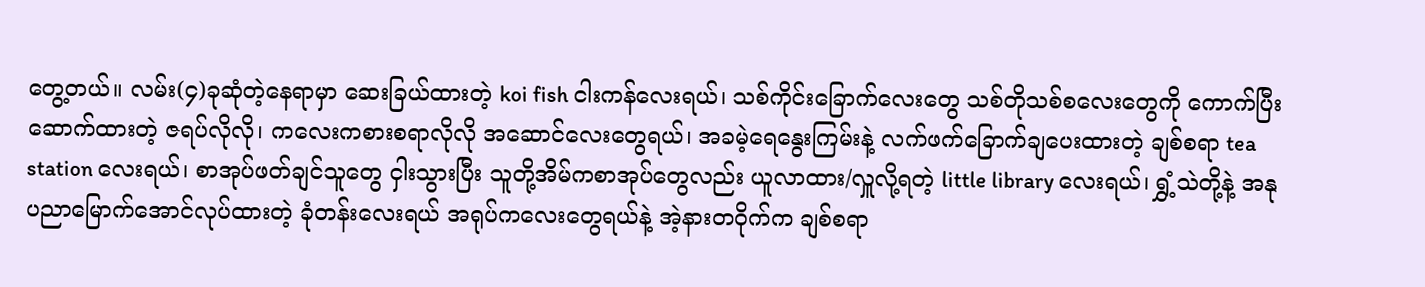တွေ့တယ်။ လမ်း(၄)ခုဆုံတဲ့နေရာမှာ ဆေးခြယ်ထားတဲ့ koi fish ငါးကန်လေးရယ်၊ သစ်ကိုင်းခြောက်လေးတွေ သစ်တိုသစ်စလေးတွေကို ကောက်ပြီးဆောက်ထားတဲ့ ဇရပ်လိုလို၊ ကလေးကစားစရာလိုလို အဆောင်လေးတွေရယ်၊ အခမဲ့ရေနွေးကြမ်းနဲ့ လက်ဖက်ခြောက်ချပေးထားတဲ့ ချစ်စရာ tea station လေးရယ်၊ စာအုပ်ဖတ်ချင်သူတွေ ငှါးသွားပြီး သူတို့အိမ်ကစာအုပ်တွေလည်း ယူလာထား/လှူလို့ရတဲ့ little library လေးရယ်၊ ရွှံ့သဲတို့နဲ့ အနုပညာမြောက်အောင်လုပ်ထားတဲ့ ခုံတန်းလေးရယ် အရုပ်ကလေးတွေရယ်နဲ့ အဲ့နားတဝိုက်က ချစ်စရာ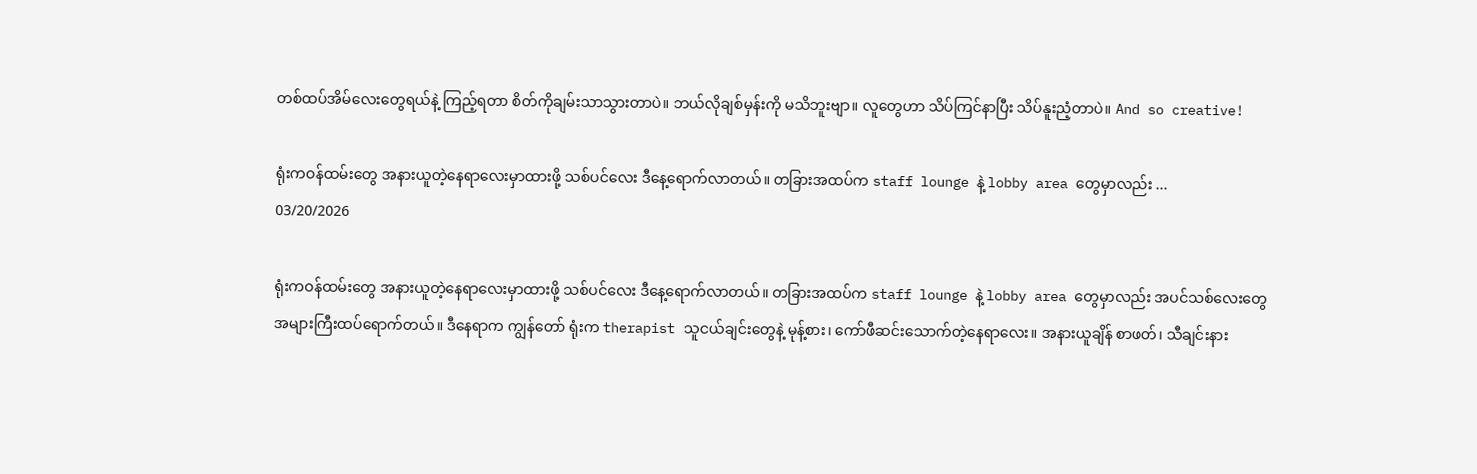တစ်ထပ်အိမ်လေးတွေရယ်နဲ့ ကြည့်ရတာ စိတ်ကိုချမ်းသာသွားတာပဲ။ ဘယ်လိုချစ်မှန်းကို မသိဘူးဗျာ။ လူတွေဟာ သိပ်ကြင်နာပြီး သိပ်နူးညံ့တာပဲ။ And so creative!

ရုံးကဝန်ထမ်းတွေ အနားယူတဲ့နေရာလေးမှာထားဖို့ သစ်ပင်လေး ဒီနေ့ရောက်လာတယ်။ တခြားအထပ်က staff lounge နဲ့ lobby area တွေမှာလည်း ...
03/20/2026

ရုံးကဝန်ထမ်းတွေ အနားယူတဲ့နေရာလေးမှာထားဖို့ သစ်ပင်လေး ဒီနေ့ရောက်လာတယ်။ တခြားအထပ်က staff lounge နဲ့ lobby area တွေမှာလည်း အပင်သစ်လေးတွေ အများကြီးထပ်ရောက်တယ်။ ဒီနေရာက ကျွန်တော် ရုံးက therapist သူငယ်ချင်းတွေနဲ့ မုန့်စား၊ ကော်ဖီဆင်းသောက်တဲ့နေရာလေး။ အနားယူချိန် စာဖတ်၊ သီချင်းနား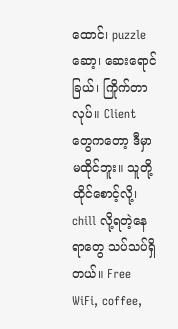ထောင်၊ puzzle ဆော့၊ ဆေးရောင်ခြယ်၊ ကြိုက်တာလုပ်။ Client တွေကတော့ ဒီမှာမထိုင်ဘူး။ သူတို့ထိုင်စောင့်လို့၊ chill လို့ရတဲ့နေရာတွေ သပ်သပ်ရှိတယ်။ Free WiFi, coffee,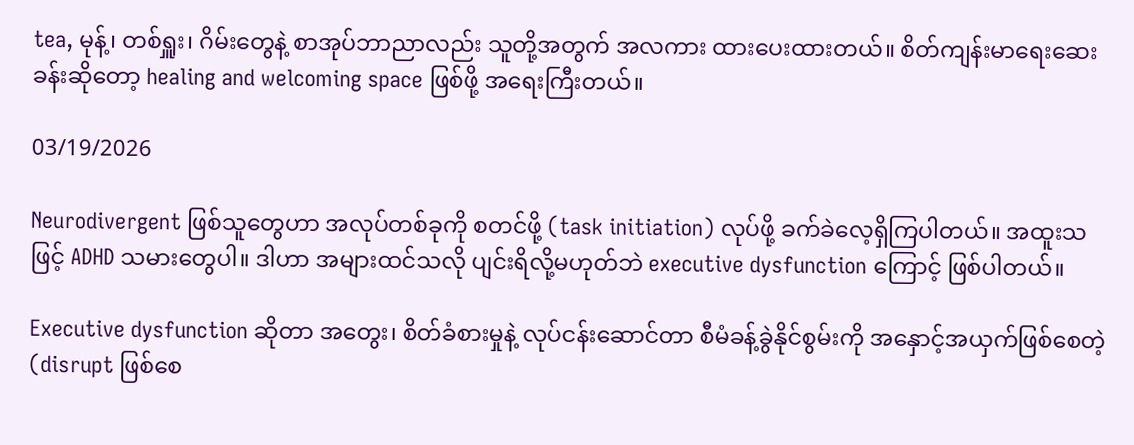tea, မုန့်၊ တစ်ရှူး၊ ဂိမ်းတွေနဲ့ စာအုပ်ဘာညာလည်း သူတို့အတွက် အလကား ထားပေးထားတယ်။ စိတ်ကျန်းမာရေးဆေးခန်းဆိုတော့ healing and welcoming space ဖြစ်ဖို့ အရေးကြီးတယ်။

03/19/2026

Neurodivergent ဖြစ်သူတွေဟာ အလုပ်တစ်ခုကို စတင်ဖို့ (task initiation) လုပ်ဖို့ ခက်ခဲလေ့ရှိကြပါတယ်။ အထူးသဖြင့် ADHD သမားတွေပါ။ ဒါဟာ အများထင်သလို ပျင်းရိလို့မဟုတ်ဘဲ executive dysfunction ကြောင့် ဖြစ်ပါတယ်။

Executive dysfunction ဆိုတာ အတွေး၊ စိတ်ခံစားမှုနဲ့ လုပ်ငန်းဆောင်တာ စီမံခန့်ခွဲနိုင်စွမ်းကို အနှောင့်အယှက်ဖြစ်စေတဲ့ (disrupt ဖြစ်စေ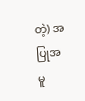တဲ့) အပြုအမူ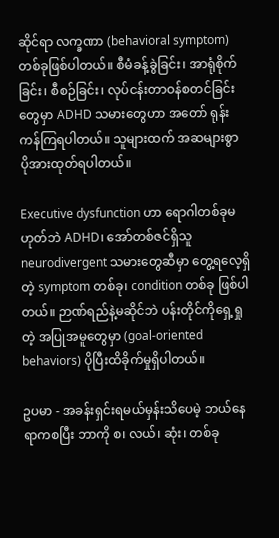ဆိုင်ရာ လက္ခဏာ (behavioral symptom) တစ်ခုဖြစ်ပါတယ်။ စီမံခန့်ခွဲခြင်း၊ အာရုံစိုက်ခြင်း၊ စီစဉ်ခြင်း၊ လုပ်ငန်းတာဝန်စတင်ခြင်းတွေမှာ ADHD သမားတွေဟာ အတော် ရုန်းကန်ကြရပါတယ်။ သူများထက် အဆများစွာ ပိုအားထုတ်ရပါတယ်။

Executive dysfunction ဟာ ရောဂါတစ်ခုမဟုတ်ဘဲ ADHD၊ အော်တစ်ဇင်ရှိသူ neurodivergent သမားတွေဆီမှာ တွေ့ရလေ့ရှိတဲ့ symptom တစ်ခု၊ condition တစ်ခု ဖြစ်ပါတယ်။ ဉာဏ်ရည်နဲ့မဆိုင်ဘဲ ပန်းတိုင်ကိုရှေ့ရှုတဲ့ အပြုအမူတွေမှာ (goal-oriented behaviors) ပိုပြီးထိခိုက်မှုရှိပါတယ်။

ဥပမာ - အခန်းရှင်းရမယ်မှန်းသိပေမဲ့ ဘယ်နေရာကစပြီး ဘာကို စ၊ လယ်၊ ဆုံး၊ တစ်ခု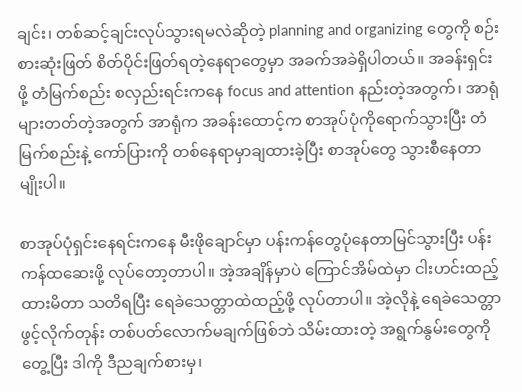ချင်း၊ တစ်ဆင့်ချင်းလုပ်သွားရမလဲဆိုတဲ့ planning and organizing တွေကို စဉ်းစားဆုံးဖြတ် စိတ်ပိုင်းဖြတ်ရတဲ့နေရာတွေမှာ အခက်အခဲရှိပါတယ်။ အခန်းရှင်းဖို့ တံမြက်စည်း စလှည်းရင်းကနေ focus and attention နည်းတဲ့အတွက်၊ အာရုံများတတ်တဲ့အတွက် အာရုံက အခန်းထောင့်က စာအုပ်ပုံကိုရောက်သွားပြီး တံမြက်စည်းနဲ့ ကော်ပြားကို တစ်နေရာမှာချထားခဲ့ပြီး စာအုပ်တွေ သွားစီနေတာမျိုးပါ။

စာအုပ်ပုံရှင်းနေရင်းကနေ မီးဖိုချောင်မှာ ပန်းကန်တွေပုံနေတာမြင်သွားပြီး ပန်းကန်ထဆေးဖို့ လုပ်တော့တာပါ။ အဲ့အချိန်မှာပဲ ကြောင်အိမ်ထဲမှာ ငါးဟင်းထည့်ထားမိတာ သတိရပြီး ရေခဲသေတ္တာထဲထည့်ဖို့ လုပ်တာပါ။ အဲ့လိုနဲ့ ရေခဲသေတ္တာဖွင့်လိုက်တုန်း တစ်ပတ်လောက်မချက်ဖြစ်ဘဲ သိမ်းထားတဲ့ အရွက်နွမ်းတွေကိုတွေ့ပြီး ဒါကို ဒီညချက်စားမှ၊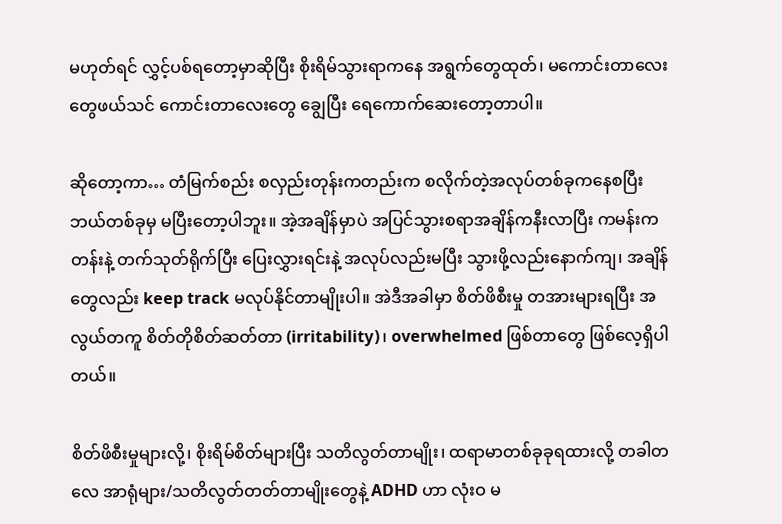မဟုတ်ရင် လွှင့်ပစ်ရတော့မှာဆိုပြီး စိုးရိမ်သွားရာကနေ အရွက်တွေထုတ်၊ မကောင်းတာလေးတွေဖယ်သင် ကောင်းတာလေးတွေ ချွေပြီး ရေကောက်ဆေးတော့တာပါ။

ဆိုတော့ကာ… တံမြက်စည်း စလှည်းတုန်းကတည်းက စလိုက်တဲ့အလုပ်တစ်ခုကနေစပြီး ဘယ်တစ်ခုမှ မပြီးတော့ပါဘူး။ အဲ့အချိန်မှာပဲ အပြင်သွားစရာအချိန်ကနီးလာပြီး ကမန်းကတန်းနဲ့ တက်သုတ်ရိုက်ပြီး ပြေးလွှားရင်းနဲ့ အလုပ်လည်းမပြီး သွားဖို့လည်းနောက်ကျ၊ အချိန်တွေလည်း keep track မလုပ်နိုင်တာမျိုးပါ။ အဲဒီအခါမှာ စိတ်ဖိစီးမှု တအားများရပြီး အလွယ်တကူ စိတ်တိုစိတ်ဆတ်တာ (irritability)၊ overwhelmed ဖြစ်တာတွေ ဖြစ်လေ့ရှိပါတယ်။

စိတ်ဖိစီးမှုများလို့၊ စိုးရိမ်စိတ်များပြီး သတိလွတ်တာမျိုး၊ ထရာမာတစ်ခုခုရထားလို့ တခါတလေ အာရုံများ/သတိလွတ်တတ်တာမျိုးတွေနဲ့ ADHD ဟာ လုံးဝ မ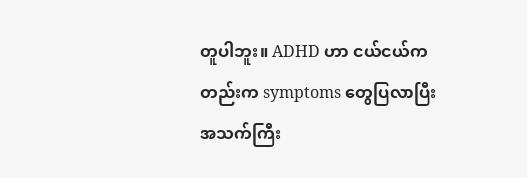တူပါဘူး။ ADHD ဟာ ငယ်ငယ်ကတည်းက symptoms တွေပြလာပြီး အသက်ကြီး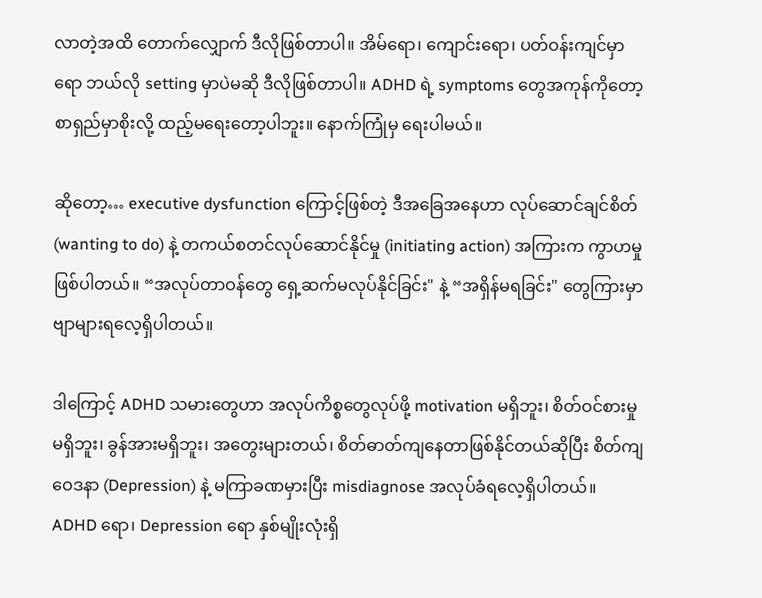လာတဲ့အထိ တောက်လျှောက် ဒီလိုဖြစ်တာပါ။ အိမ်ရော၊ ကျောင်းရော၊ ပတ်ဝန်းကျင်မှာရော ဘယ်လို setting မှာပဲမဆို ဒီလိုဖြစ်တာပါ။ ADHD ရဲ့ symptoms တွေအကုန်ကိုတော့ စာရှည်မှာစိုးလို့ ထည့်မရေးတော့ပါဘူး။ နောက်ကြုံမှ ရေးပါမယ်။

ဆိုတော့… executive dysfunction ကြောင့်ဖြစ်တဲ့ ဒီအခြေအနေဟာ လုပ်ဆောင်ချင်စိတ် (wanting to do) နဲ့ တကယ်စတင်လုပ်ဆောင်နိုင်မှု (initiating action) အကြားက ကွာဟမှု ဖြစ်ပါတယ်။ “အလုပ်တာဝန်တွေ ရှေ့ဆက်မလုပ်နိုင်ခြင်း" နဲ့ “အရှိန်မရခြင်း" တွေကြားမှာ ဗျာများရလေ့ရှိပါတယ်။

ဒါကြောင့် ADHD သမားတွေဟာ အလုပ်ကိစ္စတွေလုပ်ဖို့ motivation မရှိဘူး၊ စိတ်ဝင်စားမှုမရှိဘူး၊ ခွန်အားမရှိဘူး၊ အတွေးများတယ်၊ စိတ်ဓာတ်ကျနေတာဖြစ်နိုင်တယ်ဆိုပြီး စိတ်ကျဝေဒနာ (Depression) နဲ့ မကြာခဏမှားပြီး misdiagnose အလုပ်ခံရလေ့ရှိပါတယ်။ ADHD ရော၊ Depression ရော နှစ်မျိုးလုံးရှိ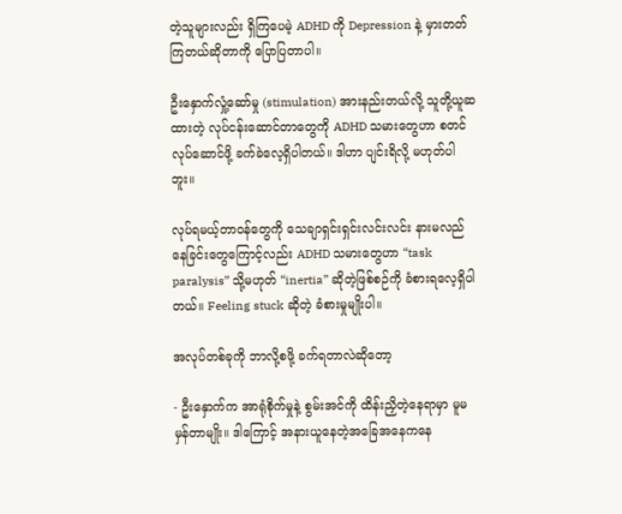တဲ့သူများလည်း ရှိကြပေမဲ့ ADHD ကို Depression နဲ့ မှားတတ်ကြတယ်ဆိုတာကို ပြောပြတာပါ။

ဦးနှောက်လှုံ့ဆော်မှု (stimulation) အားနည်းတယ်လို့ သူတို့ယူဆထားတဲ့ လုပ်ငန်းဆောင်တာတွေကို ADHD သမားတွေဟာ စတင်လုပ်ဆောင်ဖို့ ခက်ခဲလေ့ရှိပါတယ်။ ဒါဟာ ပျင်းရိလို့ မဟုတ်ပါဘူး။

လုပ်ရမယ့်တာဝန်တွေကို သေချာရှင်းရှင်းလင်းလင်း နားမလည်နေခြင်းတွေကြောင့်လည်း ADHD သမားတွေဟာ “task paralysis” သို့မဟုတ် “inertia” ဆိုတဲ့ဖြစ်စဉ်ကို ခံစားရလေ့ရှိပါတယ်။ Feeling stuck ဆိုတဲ့ ခံစားမှုမျိုးပါ။

အလုပ်တစ်ခုကို ဘာလို့စဖို့ ခက်ရတာလဲဆိုတော့

- ဦးနှောက်က အာရုံစိုက်မှုနဲ့ စွမ်းအင်ကို ထိန်းညှိတဲ့နေရာမှာ မူမမှန်တာမျိုး။ ဒါကြောင့် အနားယူနေတဲ့အခြေအနေကနေ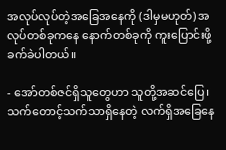အလုပ်လုပ်တဲ့အခြေအနေကို (ဒါမှမဟုတ်) အလုပ်တစ်ခုကနေ နောက်တစ်ခုကို ကူးပြောင်းဖို့ ခက်ခဲပါတယ်။

- အော်တစ်ဇင်ရှိသူတွေဟာ သူတို့အဆင်ပြေ၊ သက်တောင့်သက်သာရှိနေတဲ့ လက်ရှိအခြေနေ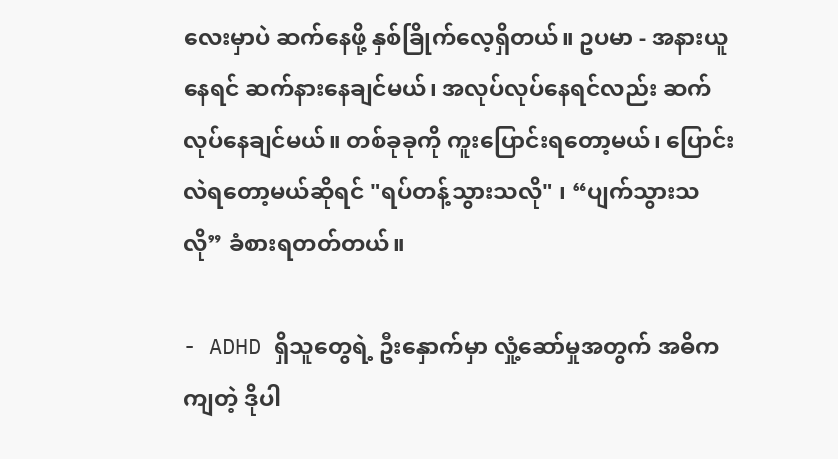လေးမှာပဲ ဆက်နေဖို့ နှစ်ခြိုက်လေ့ရှိတယ်။ ဥပမာ - အနားယူနေရင် ဆက်နားနေချင်မယ်၊ အလုပ်လုပ်နေရင်လည်း ဆက်လုပ်နေချင်မယ်။ တစ်ခုခုကို ကူးပြောင်းရတော့မယ်၊ ပြောင်းလဲရတော့မယ်ဆိုရင် "ရပ်တန့်သွားသလို" ၊ “ပျက်သွားသလို” ခံစားရတတ်တယ်။

- ADHD ရှိသူတွေရဲ့ ဦးနှောက်မှာ လှုံ့ဆော်မှုအတွက် အဓိကကျတဲ့ ဒိုပါ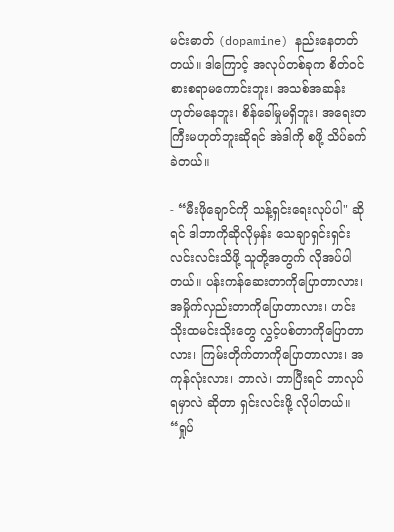မင်းဓာတ် (dopamine) နည်းနေတတ်တယ်။ ဒါကြောင့် အလုပ်တစ်ခုက စိတ်ဝင်စားစရာမကောင်းဘူး၊ အသစ်အဆန်းဟုတ်မနေဘူး၊ စိန်ခေါ်မှုမရှိဘူး၊ အရေးတကြီးမဟုတ်ဘူးဆိုရင် အဲဒါကို စဖို့ သိပ်ခက်ခဲတယ်။

- “မီးဖိုချောင်ကို သန့်ရှင်းရေးလုပ်ပါ" ဆိုရင် ဒါဘာကိုဆိုလိုမှန်း သေချာရှင်းရှင်းလင်းလင်းသိဖို့ သူတို့အတွက် လိုအပ်ပါတယ်။ ပန်းကန်ဆေးတာကိုပြောတာလား၊ အမှိုက်လှည်းတာကိုပြောတာလား၊ ဟင်းသိုးထမင်းသိုးတွေ လွှင့်ပစ်တာကိုပြောတာလား၊ ကြမ်းတိုက်တာကိုပြောတာလား၊ အကုန်လုံးလား၊ ဘာလဲ၊ ဘာပြီးရင် ဘာလုပ်ရမှာလဲ ဆိုတာ ရှင်းလင်းဖို့ လိုပါတယ်။ “ရှုပ်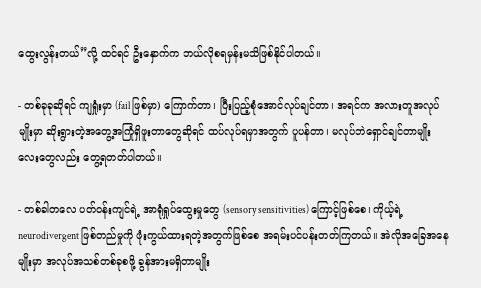ထွေးလွန်းတယ်”လို့ ထင်ရင် ဦးနှောက်က ဘယ်လိုစရမှန်းမသိဖြစ်နိုင်ပါတယ်။

- တစ်ခုခုဆိုရင် ကျရှုံးမှာ (fail ဖြစ်မှာ) ကြောက်တာ၊ ပြီးပြည့်စုံအောင်လုပ်ချင်တာ၊ အရင်က အလားတူအလုပ်မျိုးမှာ ဆိုးရွားတဲ့အတွေ့အကြုံရှိဖူးတာတွေဆိုရင် ထပ်လုပ်ရမှာအတွက် ပူပန်တာ၊ မလုပ်ဘဲရှောင်ချင်တာမျိုးလေးတွေလည်း တွေ့ရတတ်ပါတယ်။

- တစ်ခါတလေ ပတ်ဝန်းကျင်ရဲ့ အာရုံရှုပ်ထွေးမှုတွေ (sensory sensitivities) ကြောင့်ဖြစ်စေ၊ ကိုယ့်ရဲ့ neurodivergent ဖြစ်တည်မှုကို ဖုံးကွယ်ထားရတဲ့အတွက်ဖြစ်စေ အရမ်းပင်ပန်းတတ်ကြတယ်။ အဲလိုအခြေအနေမျိုးမှာ အလုပ်အသစ်တစ်ခုစဖို့ ခွန်အားမရှိတာမျိုး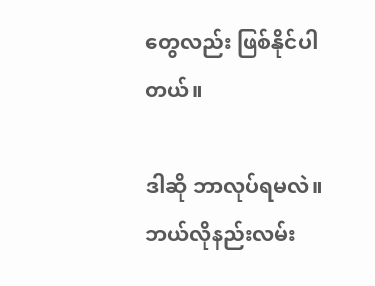တွေလည်း ဖြစ်နိုင်ပါတယ်။

ဒါဆို ဘာလုပ်ရမလဲ။ ဘယ်လိုနည်းလမ်း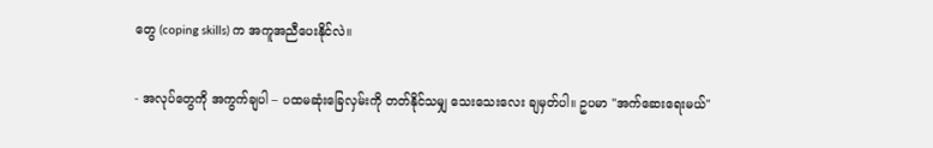တွေ (coping skills) က အကူအညီပေးနိုင်လဲ။

- အလုပ်တွေကို အကွက်ချပါ – ပထမဆုံးခြေလှမ်းကို တတ်နိုင်သမျှ သေးသေးလေး ချမှတ်ပါ။ ဥပမာ "အက်ဆေးရေးမယ်"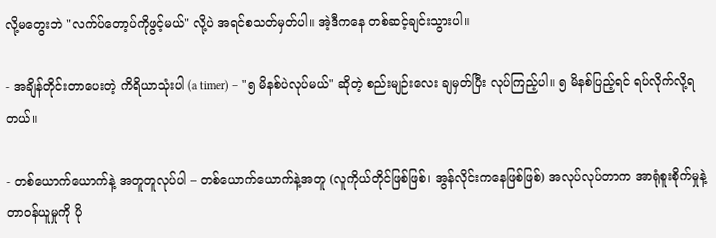လို့မတွေးဘဲ "လက်ပ်တော့ပ်ကိုဖွင့်မယ်" လို့ပဲ အရင်စသတ်မှတ်ပါ။ အဲ့ဒီကနေ တစ်ဆင့်ချင်းသွားပါ။

- အချိန်တိုင်းတာပေးတဲ့ ကိရိယာသုံးပါ (a timer) – "၅ မိနစ်ပဲလုပ်မယ်" ဆိုတဲ့ စည်းမျဉ်းလေး ချမှတ်ပြီး လုပ်ကြည့်ပါ။ ၅ မိနစ်ပြည့်ရင် ရပ်လိုက်လို့ရတယ်။

- တစ်ယောက်ယောက်နဲ့ အတူတူလုပ်ပါ – တစ်ယောက်ယောက်နဲ့အတူ (လူကိုယ်တိုင်ဖြစ်ဖြစ်၊ အွန်လိုင်းကနေဖြစ်ဖြစ်) အလုပ်လုပ်တာက အာရုံစူးစိုက်မှုနဲ့ တာဝန်ယူမှုကို ပို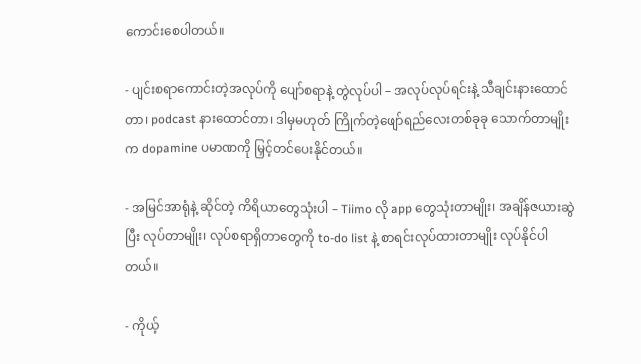ကောင်းစေပါတယ်။

- ပျင်းစရာကောင်းတဲ့အလုပ်ကို ပျော်စရာနဲ့ တွဲလုပ်ပါ – အလုပ်လုပ်ရင်းနဲ့ သီချင်းနားထောင်တာ၊ podcast နားထောင်တာ၊ ဒါမှမဟုတ် ကြိုက်တဲ့ဖျော်ရည်လေးတစ်ခုခု သောက်တာမျိုးက dopamine ပမာဏကို မြှင့်တင်ပေးနိုင်တယ်။

- အမြင်အာရုံနဲ့ ဆိုင်တဲ့ ကိရိယာတွေသုံးပါ – Tiimo လို app တွေသုံးတာမျိုး၊ အချိန်ဇယားဆွဲပြီး လုပ်တာမျိုး၊ လုပ်စရာရှိတာတွေကို to-do list နဲ့ စာရင်းလုပ်ထားတာမျိုး လုပ်နိုင်ပါတယ်။

- ကိုယ့်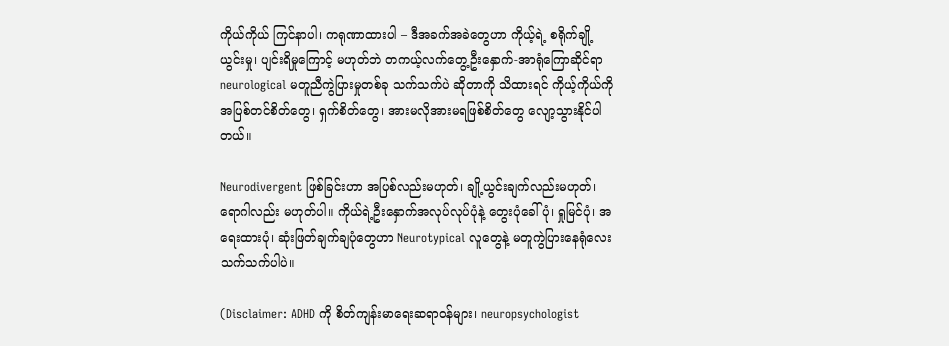ကိုယ်ကိုယ် ကြင်နာပါ၊ ကရုဏာထားပါ – ဒီအခက်အခဲတွေဟာ ကိုယ့်ရဲ့ စရိုက်ချို့ယွင်းမှု၊ ပျင်းရိမှုကြောင့် မဟုတ်ဘဲ တကယ့်လက်တွေ့ဦးနှောက်-အာရုံကြောဆိုင်ရာ neurological မတူညီကွဲပြားမှုတစ်ခု သက်သက်ပဲ ဆိုတာကို သိထားရင် ကိုယ့်ကိုယ်ကို အပြစ်တင်စိတ်တွေ၊ ရှက်စိတ်တွေ၊ အားမလိုအားမရဖြစ်စိတ်တွေ လျော့သွားနိုင်ပါတယ်။

Neurodivergent ဖြစ်ခြင်းဟာ အပြစ်လည်းမဟုတ်၊ ချို့ယွင်းချက်လည်းမဟုတ်၊ ရောဂါလည်း မဟုတ်ပါ။ ကိုယ်ရဲ့ဦးနှောက်အလုပ်လုပ်ပုံနဲ့ တွေးပုံခေါ်ပုံ၊ ရှုမြင်ပုံ၊ အရေးထားပုံ၊ ဆုံးဖြတ်ချက်ချပုံတွေဟာ Neurotypical လူတွေနဲ့ မတူကွဲပြားနေရုံလေး သက်သက်ပါပဲ။

(Disclaimer: ADHD ကို စိတ်ကျန်းမာရေးဆရာဝန်များ၊ neuropsychologist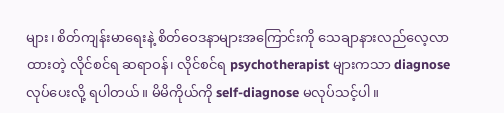များ၊ စိတ်ကျန်းမာရေးနဲ့ စိတ်ဝေဒနာများအကြောင်းကို သေချာနားလည်လေ့လာထားတဲ့ လိုင်စင်ရ ဆရာဝန်၊ လိုင်စင်ရ psychotherapist များကသာ diagnose လုပ်ပေးလို့ ရပါတယ်။ မိမိကိုယ်ကို self-diagnose မလုပ်သင့်ပါ။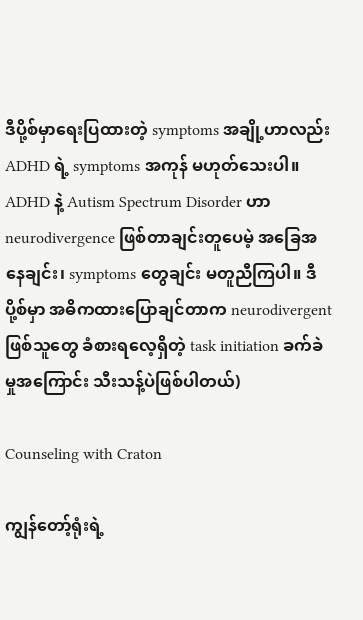ဒီပို့စ်မှာရေးပြထားတဲ့ symptoms အချို့ဟာလည်း ADHD ရဲ့ symptoms အကုန် မဟုတ်သေးပါ။ ADHD နဲ့ Autism Spectrum Disorder ဟာ neurodivergence ဖြစ်တာချင်းတူပေမဲ့ အခြေအနေချင်း၊ symptoms တွေချင်း မတူညီကြပါ။ ဒီပို့စ်မှာ အဓိကထားပြောချင်တာက neurodivergent ဖြစ်သူတွေ ခံစားရလေ့ရှိတဲ့ task initiation ခက်ခဲမှုအကြောင်း သီးသန့်ပဲဖြစ်ပါတယ်)

Counseling with Craton

ကျွန်တော့်ရုံးရဲ့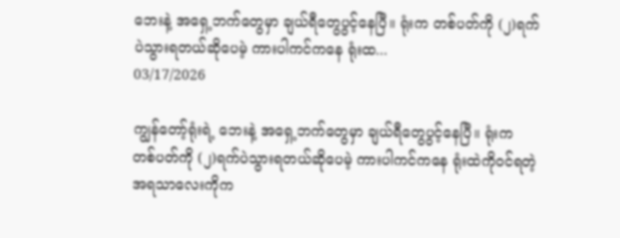ဘေးနဲ့ အရှေ့ဘက်တွေမှာ ချယ်ရီတွေပွင့်နေပြီ။ ရုံးက တစ်ပတ်ကို (၂)ရက်ပဲသွားရတယ်ဆိုပေမဲ့ ကားပါကင်ကနေ ရုံးထ...
03/17/2026

ကျွန်တော့်ရုံးရဲ့ ဘေးနဲ့ အရှေ့ဘက်တွေမှာ ချယ်ရီတွေပွင့်နေပြီ။ ရုံးက တစ်ပတ်ကို (၂)ရက်ပဲသွားရတယ်ဆိုပေမဲ့ ကားပါကင်ကနေ ရုံးထဲကိုဝင်ရတဲ့ အရသာလေးကိုက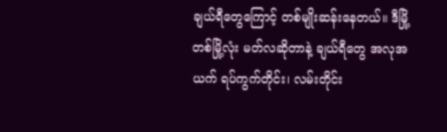ချယ်ရီတွေကြောင့် တစ်မျိုးဆန်းနေတယ်။ ဒီမြို့တစ်မြို့လုံး မတ်လဆိုတာနဲ့ ချယ်ရီတွေ အလုအယက် ရပ်ကွက်တိုင်း၊ လမ်းတိုင်း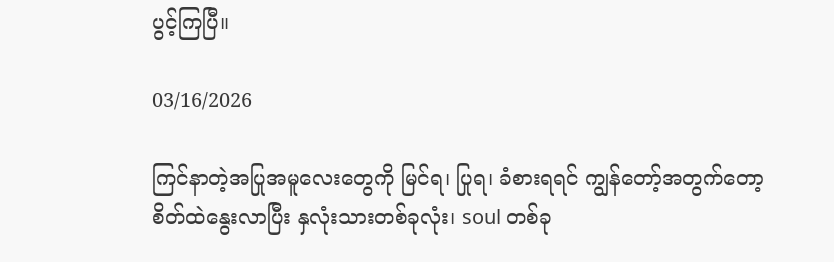ပွင့်ကြပြီ။

03/16/2026

ကြင်နာတဲ့အပြုအမူလေးတွေကို မြင်ရ၊ ပြုရ၊ ခံစားရရင် ကျွန်တော့်အတွက်တော့ စိတ်ထဲနွေးလာပြီး နှလုံးသားတစ်ခုလုံး၊ soul တစ်ခု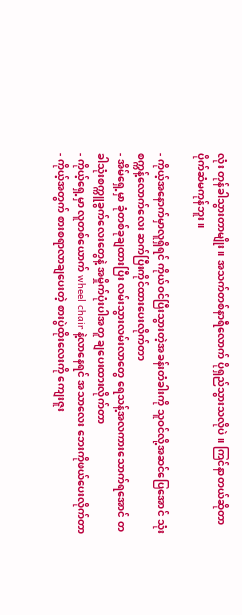လုံး တုန်ခါသွားတာမျိုး။ အသက်တစ်နာရီလောက် ပိုရှည်သွားသလိုပဲ။ ကြင်နာတယ်ဆိုတာ ပိုက်ဆံမကုန်ဘူး။

- ကိုယ့်အနောက်မှာလူရှိရင် ကိုယ်ဝင်ပြီးသွားတဲ့အခန်းတံခါးကို သူဝင်လို့အဆင်ပြေအောင် သုံးစက္ကန့်လောက်လေး ဆက်ပြီးကိုင်ထားပေးလိုက်တာ
- အိမ်ရှေ့မှာ ခုံတစ်ခုချထားပြီး လမ်းသွားလမ်းလာတွေ ရေသန့်အလကားသောက်ရအောင် တခါသုံးစက္ကူခွက်လေးတွေနဲ့ အမှိုက်ပုံးပါအတူ ချပေးထားလိုက်တာ
- ကိုယ့်ရှေ့မှာ လူတစ်ယောက် wheel chair နဲ့လာနေရင် အသာလေး ဘေးကိုဖယ်ပေးလိုက်တာ
- ကိုယ့်အတွက် စားစရာလာချပေးတဲ့ စားပွဲထိုးလေးကို ကျေးဇူး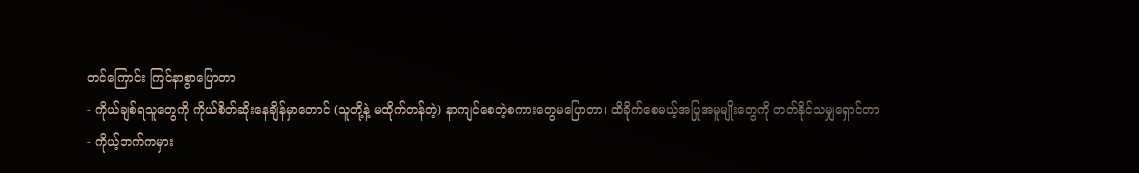တင်ကြောင်း ကြင်နာစွာပြောတာ
- ကိုယ်ချစ်ရသူတွေကို ကိုယ်စိတ်ဆိုးနေချိန်မှာတောင် (သူတို့နဲ့ မထိုက်တန်တဲ့) နာကျင်စေတဲ့စကားတွေမပြောတာ၊ ထိခိုက်စေမယ့်အပြုအမူမျိုးတွေကို တတ်နိုင်သမျှရှောင်တာ
- ကိုယ့်ဘက်ကမှား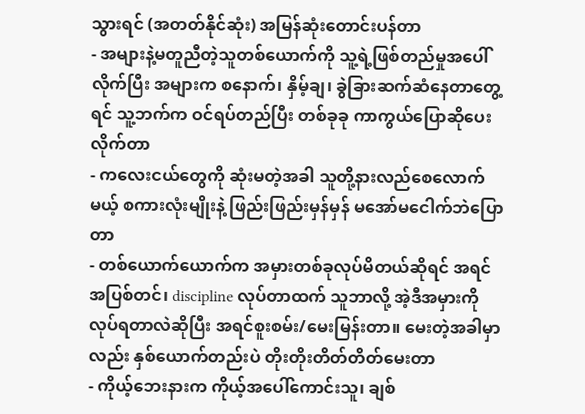သွားရင် (အတတ်နိုင်ဆုံး) အမြန်ဆုံးတောင်းပန်တာ
- အများနဲ့မတူညီတဲ့သူတစ်ယောက်ကို သူ့ရဲ့ဖြစ်တည်မှုအပေါ်လိုက်ပြီး အများက စနောက်၊ နှိမ့်ချ၊ ခွဲခြားဆက်ဆံနေတာတွေ့ရင် သူ့ဘက်က ဝင်ရပ်တည်ပြီး တစ်ခုခု ကာကွယ်ပြောဆိုပေးလိုက်တာ
- ကလေးငယ်တွေကို ဆုံးမတဲ့အခါ သူတို့နားလည်စေလောက်မယ့် စကားလုံးမျိုးနဲ့ ဖြည်းဖြည်းမှန်မှန် မအော်မငေါက်ဘဲပြောတာ
- တစ်ယောက်ယောက်က အမှားတစ်ခုလုပ်မိတယ်ဆိုရင် အရင်အပြစ်တင်၊ discipline လုပ်တာထက် သူဘာလို့ အဲ့ဒီအမှားကိုလုပ်ရတာလဲဆိုပြီး အရင်စူးစမ်း/မေးမြန်းတာ။ မေးတဲ့အခါမှာလည်း နှစ်ယောက်တည်းပဲ တိုးတိုးတိတ်တိတ်မေးတာ
- ကိုယ့်ဘေးနားက ကိုယ့်အပေါ်ကောင်းသူ၊ ချစ်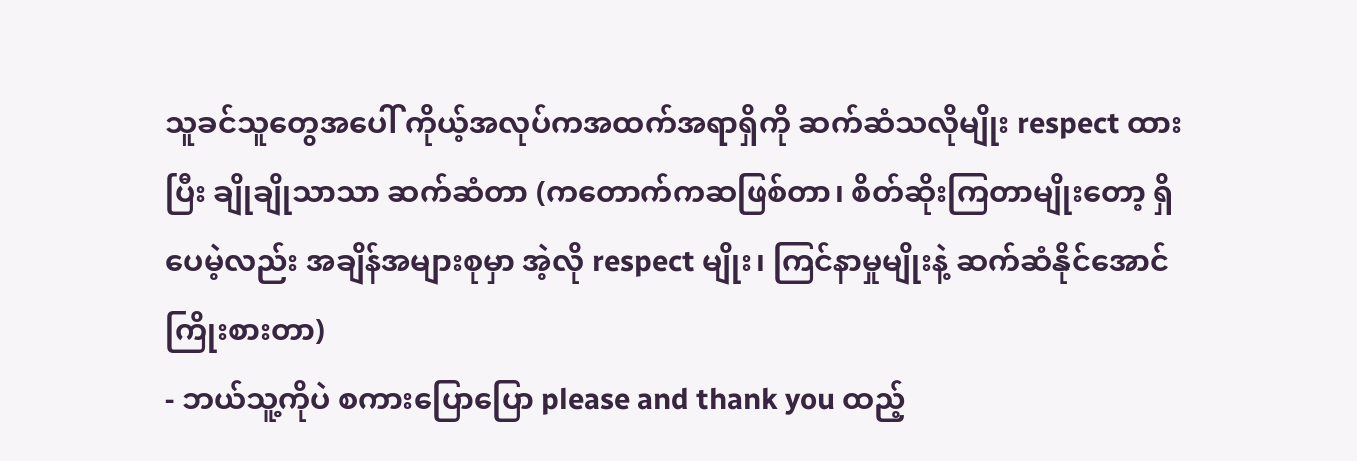သူခင်သူတွေအပေါ် ကိုယ့်အလုပ်ကအထက်အရာရှိကို ဆက်ဆံသလိုမျိုး respect ထားပြီး ချိုချိုသာသာ ဆက်ဆံတာ (ကတောက်ကဆဖြစ်တာ၊ စိတ်ဆိုးကြတာမျိုးတော့ ရှိပေမဲ့လည်း အချိန်အများစုမှာ အဲ့လို respect မျိုး၊ ကြင်နာမှုမျိုးနဲ့ ဆက်ဆံနိုင်အောင်ကြိုးစားတာ)
- ဘယ်သူ့ကိုပဲ စကားပြောပြော please and thank you ထည့်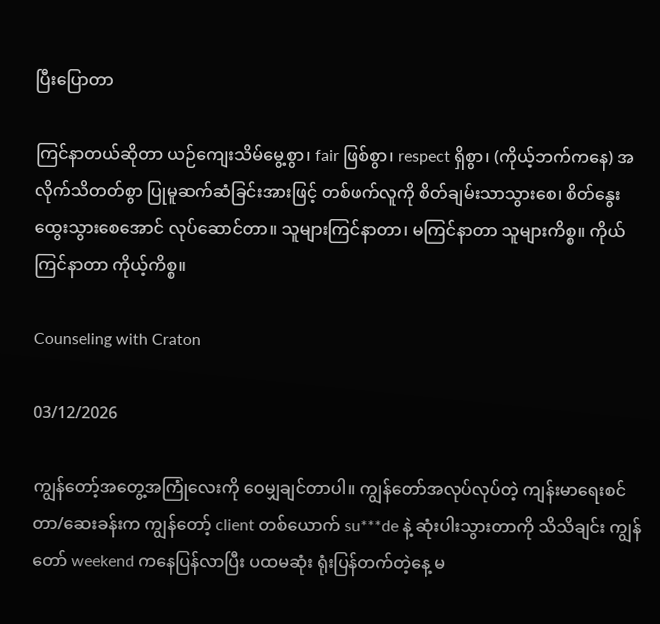ပြီးပြောတာ

ကြင်နာတယ်ဆိုတာ ယဉ်ကျေးသိမ်မွေ့စွာ၊ fair ဖြစ်စွာ၊ respect ရှိစွာ၊ (ကိုယ့်ဘက်ကနေ) အလိုက်သိတတ်စွာ ပြုမူဆက်ဆံခြင်းအားဖြင့် တစ်ဖက်လူကို စိတ်ချမ်းသာသွားစေ၊ စိတ်နွေးထွေးသွားစေအောင် လုပ်ဆောင်တာ။ သူများကြင်နာတာ၊ မကြင်နာတာ သူများကိစ္စ။ ကိုယ်ကြင်နာတာ ကိုယ့်ကိစ္စ။

Counseling with Craton

03/12/2026

ကျွန်တော့်အတွေ့အကြုံလေးကို ဝေမျှချင်တာပါ။ ကျွန်တော်အလုပ်လုပ်တဲ့ ကျန်းမာရေးစင်တာ/ဆေးခန်းက ကျွန်တော့် client တစ်ယောက် su***de နဲ့ ဆုံးပါးသွားတာကို သိသိချင်း ကျွန်တော် weekend ကနေပြန်လာပြီး ပထမဆုံး ရုံးပြန်တက်တဲ့နေ့ မ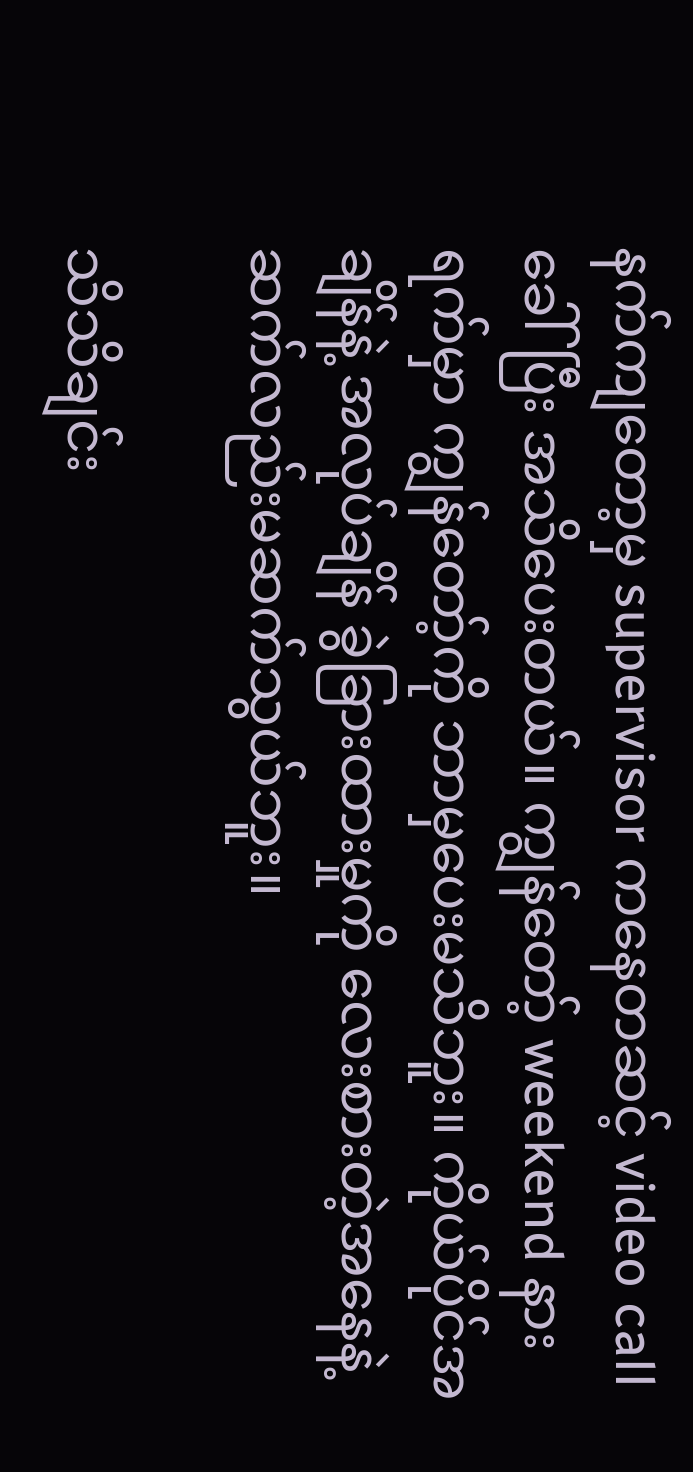နက်ကျတော့မှ supervisor ကနေတဆင့် video call ခေါ်ပြီး အသိပေးတယ်။ ကျွန်တော့် weekend နားရက်မှာ ကျွန်တော့်ကို ဘာမှပေးမသိဘူး။ ကိုယ်ပိုင်အချိန်နဲ့ အလုပ်ချိန် ခွဲခြားထားမှုကို လေးစားတဲ့အနေနဲ့ ဆက်လည်းမဆက်သွယ်ဘူး။

သိသိချင်း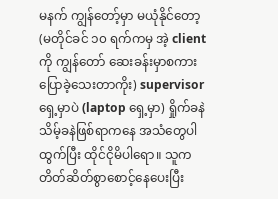မနက် ကျွန်တော့်မှာ မယုံနိုင်တော့ (မတိုင်ခင် ၁၀ ရက်ကမှ အဲ့ client ကို ကျွန်တော် ဆေးခန်းမှာစကားပြောခဲ့သေးတာကိုး) supervisor ရှေ့မှာပဲ (laptop ရှေ့မှာ) ရှိုက်ခနဲ သိမ့်ခနဲဖြစ်ရာကနေ အသံတွေပါထွက်ပြီး ထိုင်ငိုမိပါရော။ သူက တိတ်ဆိတ်စွာစောင့်နေပေးပြီး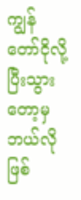ကျွန်တော်ငိုလို့ပြီးသွားတော့မှ ဘယ်လိုဖြစ်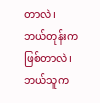တာလဲ၊ ဘယ်တုန်းကဖြစ်တာလဲ၊ ဘယ်သူက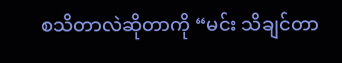စသိတာလဲဆိုတာကို “မင်း သိချင်တာ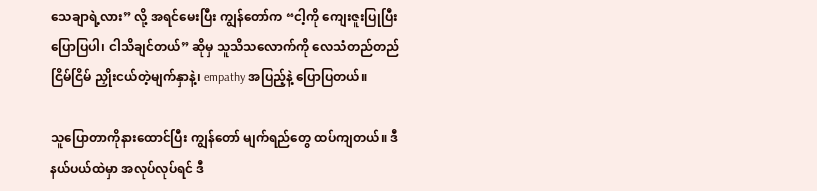သေချာရဲ့လား” လို့ အရင်မေးပြီး ကျွန်တော်က “ငါ့ကို ကျေးဇူးပြုပြီး ပြောပြပါ၊ ငါသိချင်တယ်” ဆိုမှ သူသိသလောက်ကို လေသံတည်တည်ငြိမ်ငြိမ် ညှိုးငယ်တဲ့မျက်နှာနဲ့၊ empathy အပြည့်နဲ့ ပြောပြတယ်။

သူပြောတာကိုနားထောင်ပြီး ကျွန်တော် မျက်ရည်တွေ ထပ်ကျတယ်။ ဒီနယ်ပယ်ထဲမှာ အလုပ်လုပ်ရင် ဒီ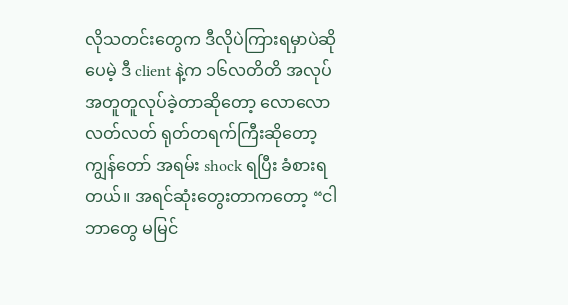လိုသတင်းတွေက ဒီလိုပဲကြားရမှာပဲဆိုပေမဲ့ ဒီ client နဲ့က ၁၆လတိတိ အလုပ်အတူတူလုပ်ခဲ့တာဆိုတော့ လောလောလတ်လတ် ရုတ်တရက်ကြီးဆိုတော့ ကျွန်တော် အရမ်း shock ရပြီး ခံစားရတယ်။ အရင်ဆုံးတွေးတာကတော့ “ငါ ဘာတွေ မမြင်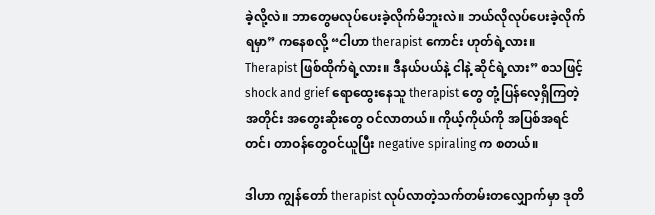ခဲ့လို့လဲ။ ဘာတွေမလုပ်ပေးခဲ့လိုက်မိဘူးလဲ။ ဘယ်လိုလုပ်ပေးခဲ့လိုက်ရမှာ” ကနေစလို့ “ငါဟာ therapist ကောင်း ဟုတ်ရဲ့လား။ Therapist ဖြစ်ထိုက်ရဲ့လား။ ဒီနယ်ပယ်နဲ့ ငါနဲ့ ဆိုင်ရဲ့လား” စသဖြင့် shock and grief ရောထွေးနေသူ therapist တွေ တုံ့ပြန်လေ့ရှိကြတဲ့အတိုင်း အတွေးဆိုးတွေ ဝင်လာတယ်။ ကိုယ့်ကိုယ်ကို အပြစ်အရင်တင်၊ တာဝန်တွေဝင်ယူပြီး negative spiraling က စတယ်။

ဒါဟာ ကျွန်တော် therapist လုပ်လာတဲ့သက်တမ်းတလျှောက်မှာ ဒုတိ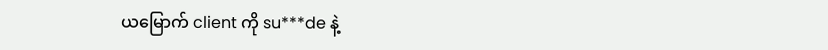ယမြောက် client ကို su***de နဲ့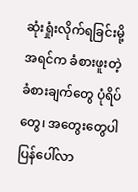ဆုံးရှုံးလိုက်ရခြင်းမို့ အရင်က ခံစားဖူးတဲ့ခံစားချက်တွေ ပုံရိပ်တွေ၊ အတွေးတွေပါ ပြန်ပေါ်လာ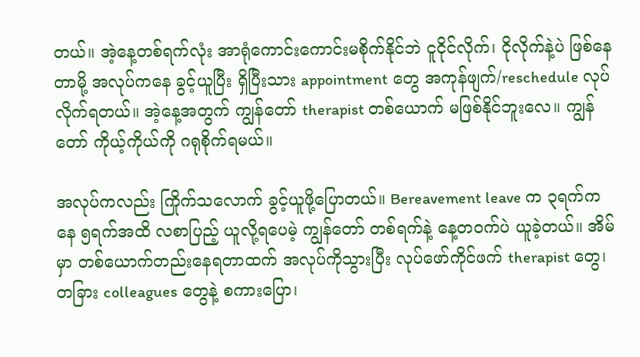တယ်။ အဲ့နေ့တစ်ရက်လုံး အာရုံကောင်းကောင်းမစိုက်နိုင်ဘဲ ငူငိုင်လိုက်၊ ငိုလိုက်နဲ့ပဲ ဖြစ်နေတာမို့ အလုပ်ကနေ ခွင့်ယူပြီး ရှိပြီးသား appointment တွေ အကုန်ဖျက်/reschedule လုပ်လိုက်ရတယ်။ အဲ့နေ့အတွက် ကျွန်တော် therapist တစ်ယောက် မဖြစ်နိုင်ဘူးလေ။ ကျွန်တော် ကိုယ့်ကိုယ်ကို ဂရုစိုက်ရမယ်။

အလုပ်ကလည်း ကြိုက်သလောက် ခွင့်ယူဖို့ပြောတယ်။ Bereavement leave က ၃ရက်ကနေ ၅ရက်အထိ လစာပြည့် ယူလို့ရပေမဲ့ ကျွန်တော် တစ်ရက်နဲ့ နေ့တဝက်ပဲ ယူခဲ့တယ်။ အိမ်မှာ တစ်ယောက်တည်းနေရတာထက် အလုပ်ကိုသွားပြီး လုပ်ဖော်ကိုင်ဖက် therapist တွေ၊ တခြား colleagues တွေနဲ့ စကားပြော၊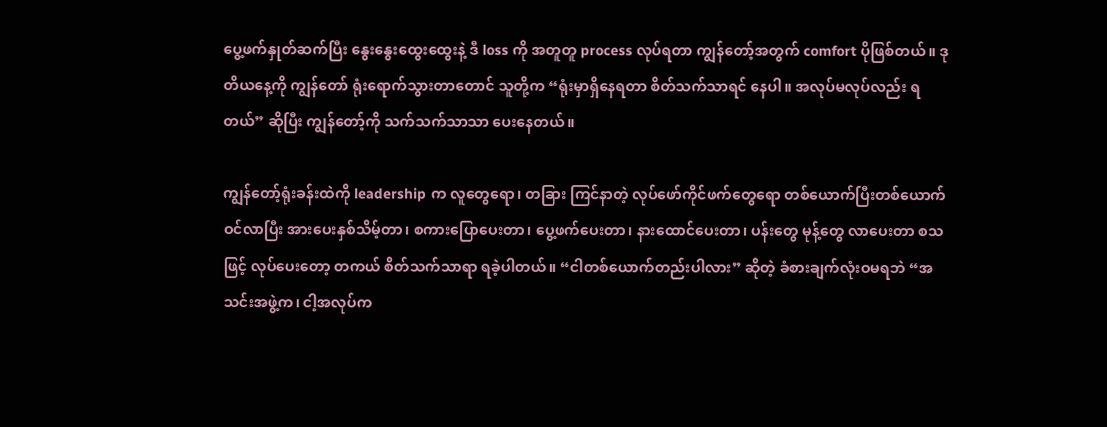ပွေ့ဖက်နှုတ်ဆက်ပြီး နွေးနွေးထွေးထွေးနဲ့ ဒီ loss ကို အတူတူ process လုပ်ရတာ ကျွန်တော့်အတွက် comfort ပိုဖြစ်တယ်။ ဒုတိယနေ့ကို ကျွန်တော် ရုံးရောက်သွားတာတောင် သူတို့က “ရုံးမှာရှိနေရတာ စိတ်သက်သာရင် နေပါ။ အလုပ်မလုပ်လည်း ရတယ်” ဆိုပြီး ကျွန်တော့်ကို သက်သက်သာသာ ပေးနေတယ်။

ကျွန်တော့်ရုံးခန်းထဲကို leadership က လူတွေရော၊ တခြား ကြင်နာတဲ့ လုပ်ဖော်ကိုင်ဖက်တွေရော တစ်ယောက်ပြီးတစ်ယောက် ဝင်လာပြီး အားပေးနှစ်သိမ့်တာ၊ စကားပြောပေးတာ၊ ပွေ့ဖက်ပေးတာ၊ နားထောင်ပေးတာ၊ ပန်းတွေ မုန့်တွေ လာပေးတာ စသဖြင့် လုပ်ပေးတော့ တကယ် စိတ်သက်သာရာ ရခဲ့ပါတယ်။ “ငါတစ်ယောက်တည်းပါလား” ဆိုတဲ့ ခံစားချက်လုံးဝမရဘဲ “အသင်းအဖွဲ့က၊ ငါ့အလုပ်က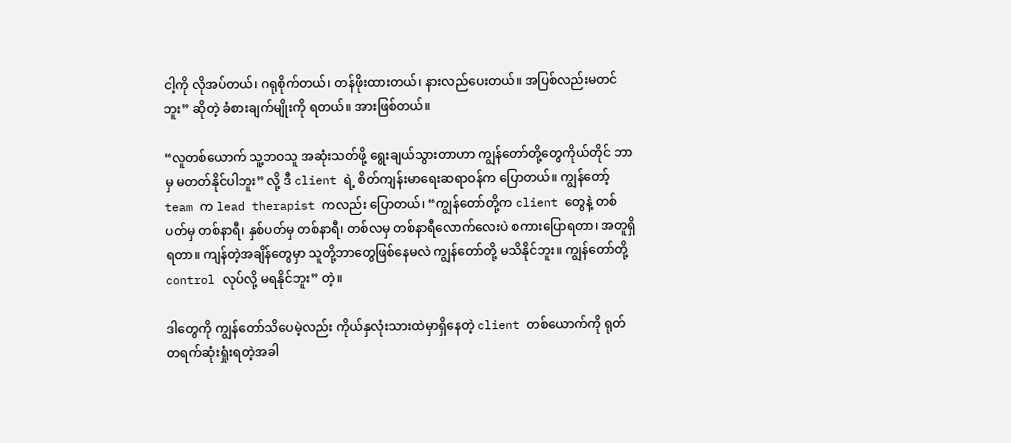ငါ့ကို လိုအပ်တယ်၊ ဂရုစိုက်တယ်၊ တန်ဖိုးထားတယ်၊ နားလည်ပေးတယ်။ အပြစ်လည်းမတင်ဘူး” ဆိုတဲ့ ခံစားချက်မျိုးကို ရတယ်။ အားဖြစ်တယ်။

“လူတစ်ယောက် သူ့ဘဝသူ အဆုံးသတ်ဖို့ ရွေးချယ်သွားတာဟာ ကျွန်တော်တို့တွေကိုယ်တိုင် ဘာမှ မတတ်နိုင်ပါဘူး” လို့ ဒီ client ရဲ့ စိတ်ကျန်းမာရေးဆရာဝန်က ပြောတယ်။ ကျွန်တော့် team က lead therapist ကလည်း ပြောတယ်၊ “ကျွန်တော်တို့က client တွေနဲ့ တစ်ပတ်မှ တစ်နာရီ၊ နှစ်ပတ်မှ တစ်နာရီ၊ တစ်လမှ တစ်နာရီလောက်လေးပဲ စကားပြောရတာ၊ အတူရှိရတာ။ ကျန်တဲ့အချိန်တွေမှာ သူတို့ဘာတွေဖြစ်နေမလဲ ကျွန်တော်တို့ မသိနိုင်ဘူး။ ကျွန်တော်တို့ control လုပ်လို့ မရနိုင်ဘူး” တဲ့။

ဒါတွေကို ကျွန်တော်သိပေမဲ့လည်း ကိုယ်နှလုံးသားထဲမှာရှိနေတဲ့ client တစ်ယောက်ကို ရုတ်တရက်ဆုံးရှုံးရတဲ့အခါ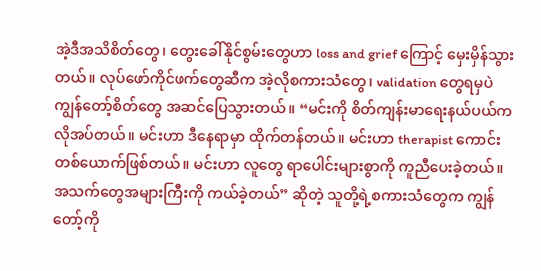အဲ့ဒီအသိစိတ်တွေ၊ တွေးခေါ်နိုင်စွမ်းတွေဟာ loss and grief ကြောင့် မှေးမှိန်သွားတယ်။ လုပ်ဖော်ကိုင်ဖက်တွေဆီက အဲ့လိုစကားသံတွေ၊ validation တွေရမှပဲ ကျွန်တော့်စိတ်တွေ အဆင်ပြေသွားတယ်။ “မင်းကို စိတ်ကျန်းမာရေးနယ်ပယ်က လိုအပ်တယ်။ မင်းဟာ ဒီနေရာမှာ ထိုက်တန်တယ်။ မင်းဟာ therapist ကောင်းတစ်ယောက်ဖြစ်တယ်။ မင်းဟာ လူတွေ ရာပေါင်းများစွာကို ကူညီပေးခဲ့တယ်။ အသက်တွေအများကြီးကို ကယ်ခဲ့တယ်” ဆိုတဲ့ သူတို့ရဲ့စကားသံတွေက ကျွန်တော့်ကို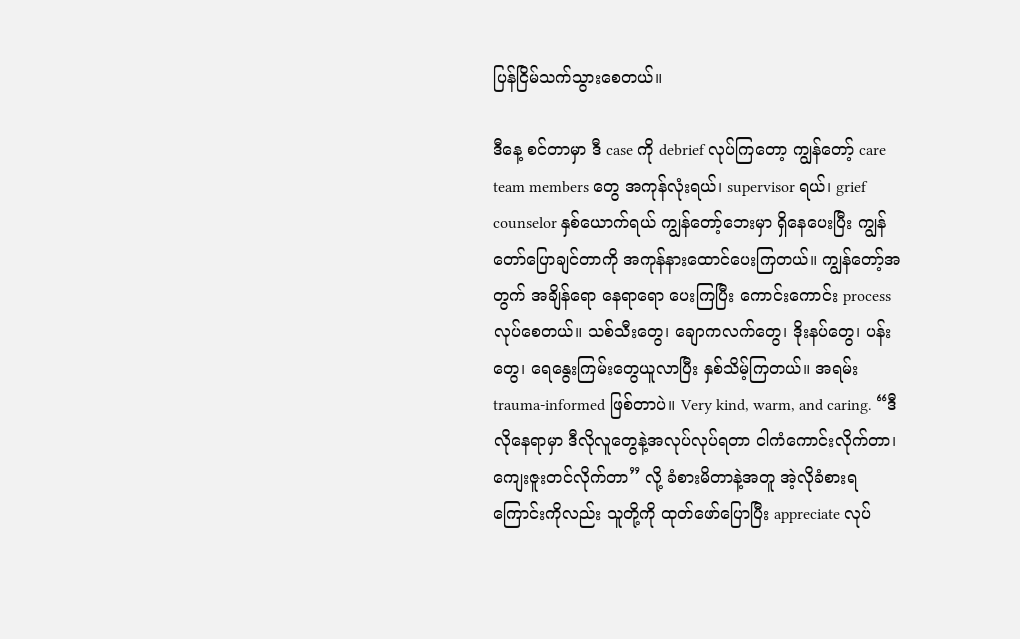ပြန်ငြိမ်သက်သွားစေတယ်။

ဒီနေ့ စင်တာမှာ ဒီ case ကို debrief လုပ်ကြတော့ ကျွန်တော့် care team members တွေ အကုန်လုံးရယ်၊ supervisor ရယ်၊ grief counselor နှစ်ယောက်ရယ် ကျွန်တော့်ဘေးမှာ ရှိနေပေးပြီး ကျွန်တော်ပြောချင်တာကို အကုန်နားထောင်ပေးကြတယ်။ ကျွန်တော့်အတွက် အချိန်ရော နေရာရော ပေးကြပြီး ကောင်းကောင်း process လုပ်စေတယ်။ သစ်သီးတွေ၊ ချောကလက်တွေ၊ ဒိုးနပ်တွေ၊ ပန်းတွေ၊ ရေနွေးကြမ်းတွေယူလာပြီး နှစ်သိမ့်ကြတယ်။ အရမ်း trauma-informed ဖြစ်တာပဲ။ Very kind, warm, and caring. “ဒီလိုနေရာမှာ ဒီလိုလူတွေနဲ့အလုပ်လုပ်ရတာ ငါကံကောင်းလိုက်တာ၊ ကျေးဇူးတင်လိုက်တာ” လို့ ခံစားမိတာနဲ့အတူ အဲ့လိုခံစားရကြောင်းကိုလည်း သူတို့ကို ထုတ်ဖော်ပြောပြီး appreciate လုပ်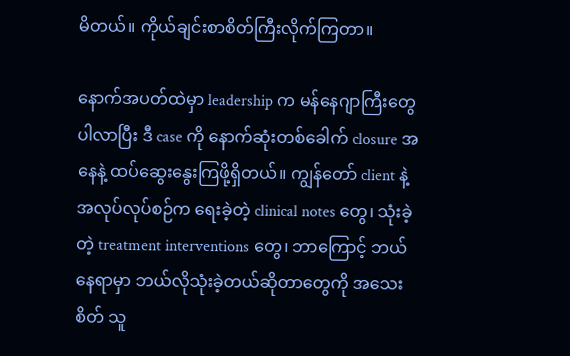မိတယ်။ ကိုယ်ချင်းစာစိတ်ကြီးလိုက်ကြတာ။

နောက်အပတ်ထဲမှာ leadership က မန်နေဂျာကြီးတွေပါလာပြီး ဒီ case ကို နောက်ဆုံးတစ်ခေါက် closure အနေနဲ့ ထပ်ဆွေးနွေးကြဖို့ရှိတယ်။ ကျွန်တော် client နဲ့ အလုပ်လုပ်စဉ်က ရေးခဲ့တဲ့ clinical notes တွေ၊ သုံးခဲ့တဲ့ treatment interventions တွေ၊ ဘာကြောင့် ဘယ်နေရာမှာ ဘယ်လိုသုံးခဲ့တယ်ဆိုတာတွေကို အသေးစိတ် သူ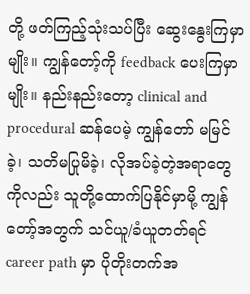တို့ ဖတ်ကြည့်သုံးသပ်ပြီး ဆွေးနွေးကြမှာမျိုး။ ကျွန်တော့်ကို feedback ပေးကြမှာမျိုး။ နည်းနည်းတော့ clinical and procedural ဆန်ပေမဲ့ ကျွန်တော် မမြင်ခဲ့၊ သတိမပြုမိခဲ့၊ လိုအပ်ခဲ့တဲ့အရာတွေကိုလည်း သူတို့ထောက်ပြနိုင်မှာမို့ ကျွန်တော့်အတွက် သင်ယူ/ခံယူတတ်ရင် career path မှာ ပိုတိုးတက်အ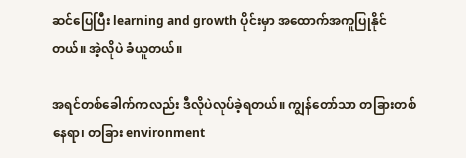ဆင်ပြေပြီး learning and growth ပိုင်းမှာ အထောက်အကူပြုနိုင်တယ်။ အဲ့လိုပဲ ခံယူတယ်။

အရင်တစ်ခေါက်ကလည်း ဒီလိုပဲလုပ်ခဲ့ရတယ်။ ကျွန်တော်သာ တခြားတစ်နေရာ၊ တခြား environment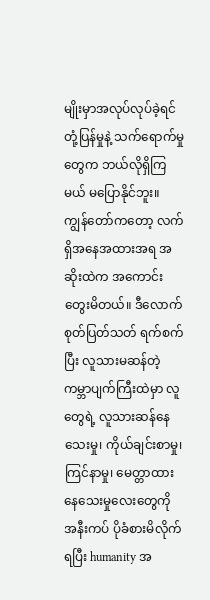မျိုးမှာအလုပ်လုပ်ခဲ့ရင် တုံ့ပြန်မှုနဲ့ သက်ရောက်မှုတွေက ဘယ်လိုရှိကြမယ် မပြောနိုင်ဘူး။ ကျွန်တော်ကတော့ လက်ရှိအနေအထားအရ အဆိုးထဲက အကောင်း တွေးမိတယ်။ ဒီလောက် စုတ်ပြတ်သတ် ရက်စက်ပြီး လူသားမဆန်တဲ့ကမ္ဘာပျက်ကြီးထဲမှာ လူတွေရဲ့ လူသားဆန်နေသေးမှု၊ ကိုယ်ချင်းစာမှု၊ ကြင်နာမှု၊ မေတ္တာထားနေသေးမှုလေးတွေကို အနီးကပ် ပိုခံစားမိလိုက်ရပြီး humanity အ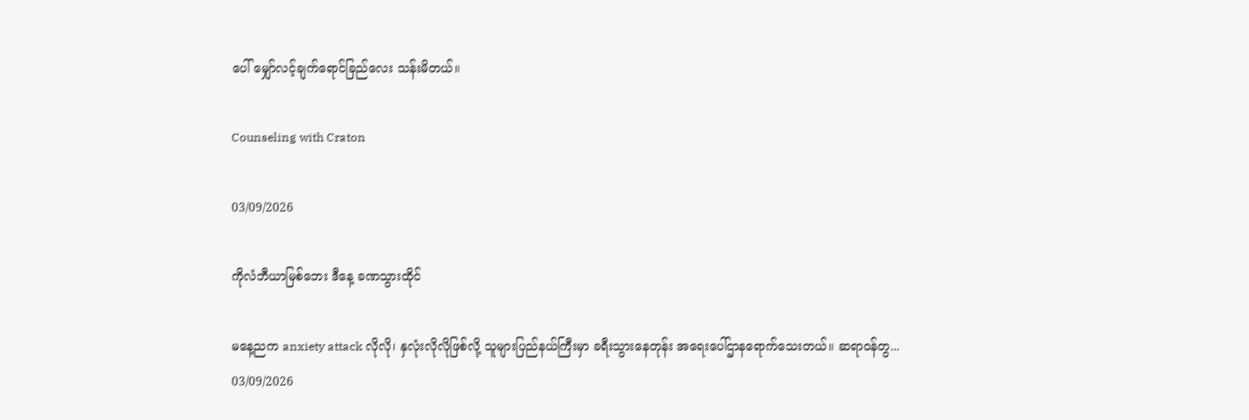ပေါ် မျှော်လင့်ချက်ရောင်ခြည်လေး သန်းမိတယ်။

Counseling with Craton

03/09/2026

ကိုလံဘီယာမြစ်ဘေး ဒီနေ့ ခဏသွားထိုင်

မနေ့ညက anxiety attack လိုလို၊ နှလုံးလိုလိုဖြစ်လို့ သူများပြည်နယ်ကြီးမှာ ခရီးသွားနေတုန်း အရေးပေါ်ဌာနရောက်သေးတယ်။ ဆရာဝန်တွ...
03/09/2026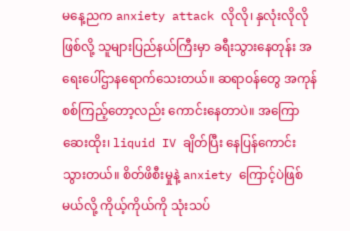မနေ့ညက anxiety attack လိုလို၊ နှလုံးလိုလိုဖြစ်လို့ သူများပြည်နယ်ကြီးမှာ ခရီးသွားနေတုန်း အရေးပေါ်ဌာနရောက်သေးတယ်။ ဆရာဝန်တွေ အကုန်စစ်ကြည့်တော့လည်း ကောင်းနေတာပဲ။ အကြောဆေးထိုး၊ liquid IV ချိတ်ပြီး နေပြန်ကောင်းသွားတယ်။ စိတ်ဖိစီးမှုနဲ့ anxiety ကြောင့်ပဲဖြစ်မယ်လို့ ကိုယ့်ကိုယ်ကို သုံးသပ်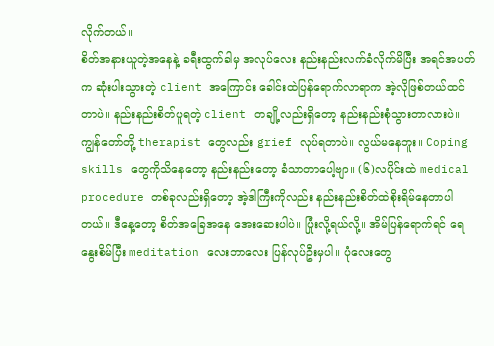လိုက်တယ်။
စိတ်အနားယူတဲ့အနေနဲ့ ခရီးထွက်ခါမှ အလုပ်လေး နည်းနည်းလက်ခံလိုက်မိပြီး အရင်အပတ်က ဆုံးပါးသွားတဲ့ client အကြောင်း ခေါင်းထဲပြန်ရောက်လာရာက အဲ့လိုဖြစ်တယ်ထင်တာပဲ။ နည်းနည်းစိတ်ပူရတဲ့ client တချို့လည်းရှိတော့ နည်းနည်းစုံသွားတာလားပဲ။ ကျွန်တော်တို့ therapist တွေလည်း grief လုပ်ရတာပဲ။ လွယ်မနေဘူး။ Coping skills တွေကိုသိနေတော့ နည်းနည်းတော့ ခံသာတာပေါ့ဗျာ။ (၆)လပိုင်းထဲ medical procedure တစ်ခုလည်းရှိတော့ အဲ့ဒါကြီးကိုလည်း နည်းနည်းစိတ်ထဲစိုးရိမ်နေတာပါတယ်။ ဒီနေ့တော့ စိတ်အခြေအနေ အေးဆေးပါပဲ။ ပြုံးလို့ရယ်လို့။ အိမ်ပြန်ရောက်ရင် ရေနွေးစိမ်ပြီး meditation လေးဘာလေး ပြန်လုပ်ဦးမှပါ။ ပုံလေးတွေ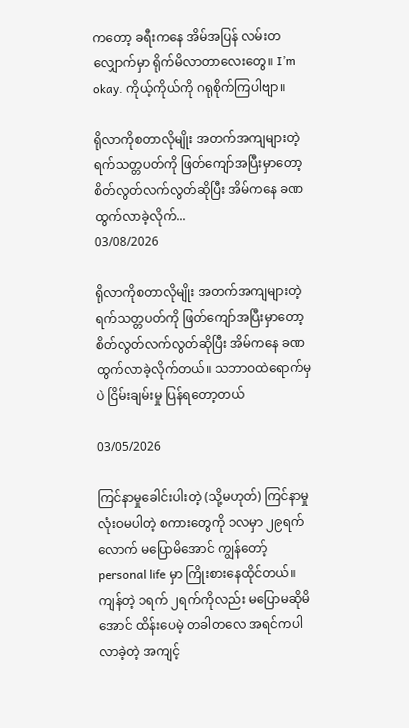ကတော့ ခရီးကနေ အိမ်အပြန် လမ်းတလျှောက်မှာ ရိုက်မိလာတာလေးတွေ။ I’m okay. ကိုယ့်ကိုယ်ကို ဂရုစိုက်ကြပါဗျာ။

ရိုလာကိုစတာလိုမျိုး အတက်အကျများတဲ့ ရက်သတ္တပတ်ကို ဖြတ်ကျော်အပြီးမှာတော့ စိတ်လွတ်လက်လွတ်ဆိုပြီး အိမ်ကနေ ခဏထွက်လာခဲ့လိုက်...
03/08/2026

ရိုလာကိုစတာလိုမျိုး အတက်အကျများတဲ့ ရက်သတ္တပတ်ကို ဖြတ်ကျော်အပြီးမှာတော့ စိတ်လွတ်လက်လွတ်ဆိုပြီး အိမ်ကနေ ခဏထွက်လာခဲ့လိုက်တယ်။ သဘာဝထဲရောက်မှပဲ ငြိမ်းချမ်းမှု ပြန်ရတော့တယ်

03/05/2026

ကြင်နာမှုခေါင်းပါးတဲ့ (သို့မဟုတ်) ကြင်နာမှုလုံးဝမပါတဲ့ စကားတွေကို ၁လမှာ ၂၉ရက်လောက် မပြောမိအောင် ကျွန်တော့် personal life မှာ ကြိုးစားနေထိုင်တယ်။ ကျန်တဲ့ ၁ရက် ၂ရက်ကိုလည်း မပြောမဆိုမိအောင် ထိန်းပေမဲ့ တခါတလေ အရင်ကပါလာခဲ့တဲ့ အကျင့်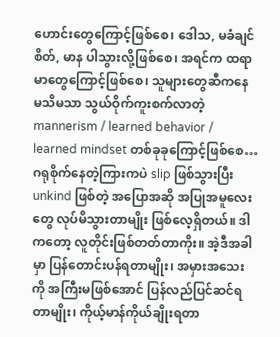ဟောင်းတွေကြောင့်ဖြစ်စေ၊ ဒေါသ, မခံချင်စိတ်, မာန ပါသွားလို့ဖြစ်စေ၊ အရင်က ထရာမာတွေကြောင့်ဖြစ်စေ၊ သူများတွေဆီကနေ မသိမသာ သွယ်ဝိုက်ကူးစက်လာတဲ့ mannerism / learned behavior / learned mindset တစ်ခုခုကြောင့်ဖြစ်စေ… ဂရုစိုက်နေတဲ့ကြားကပဲ slip ဖြစ်သွားပြီး unkind ဖြစ်တဲ့ အပြောအဆို အပြုအမူလေးတွေ လုပ်မိသွားတာမျိုး ဖြစ်လေ့ရှိတယ်။ ဒါကတော့ လူတိုင်းဖြစ်တတ်တာကိုး။ အဲ့ဒီအခါမှာ ပြန်တောင်းပန်ရတာမျိုး၊ အမှားအသေးကို အကြီးမဖြစ်အောင် ပြန်လည်ပြင်ဆင်ရတာမျိုး၊ ကိုယ့်မာန်ကိုယ်ချိုးရတာ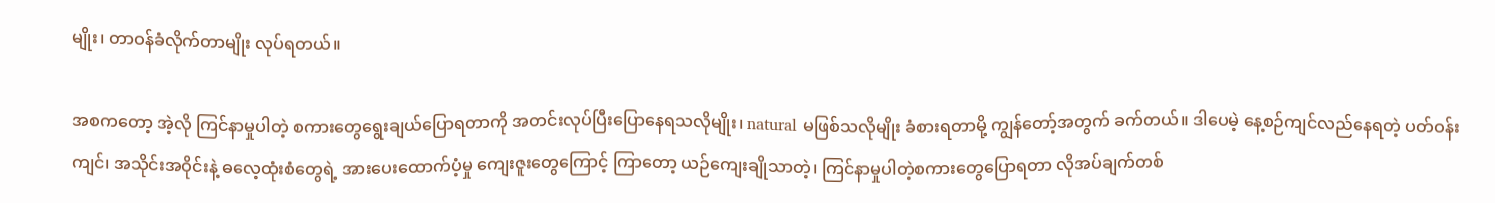မျိုး၊ တာဝန်ခံလိုက်တာမျိုး လုပ်ရတယ်။

အစကတော့ အဲ့လို ကြင်နာမှုပါတဲ့ စကားတွေရွေးချယ်ပြောရတာကို အတင်းလုပ်ပြီးပြောနေရသလိုမျိုး၊ natural မဖြစ်သလိုမျိုး ခံစားရတာမို့ ကျွန်တော့်အတွက် ခက်တယ်။ ဒါပေမဲ့ နေ့စဉ်ကျင်လည်နေရတဲ့ ပတ်ဝန်းကျင်၊ အသိုင်းအဝိုင်းနဲ့ ဓလေ့ထုံးစံတွေရဲ့ အားပေးထောက်ပံ့မှု ကျေးဇူးတွေကြောင့် ကြာတော့ ယဉ်ကျေးချိုသာတဲ့၊ ကြင်နာမှုပါတဲ့စကားတွေပြောရတာ လိုအပ်ချက်တစ်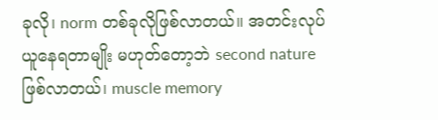ခုလို၊ norm တစ်ခုလိုဖြစ်လာတယ်။ အတင်းလုပ်ယူနေရတာမျိုး မဟုတ်တော့ဘဲ second nature ဖြစ်လာတယ်၊ muscle memory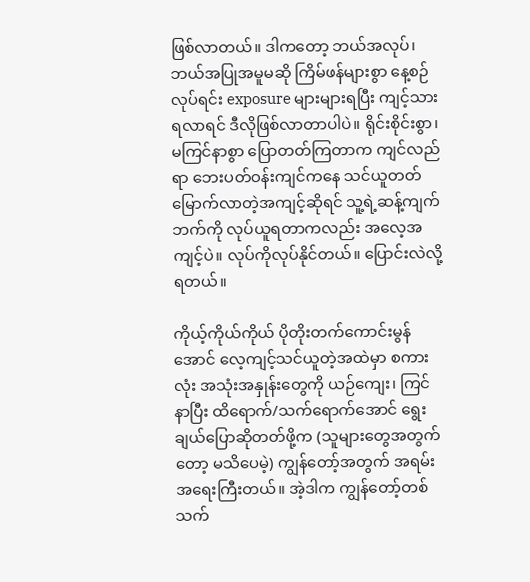ဖြစ်လာတယ်။ ဒါကတော့ ဘယ်အလုပ်၊ ဘယ်အပြုအမူမဆို ကြိမ်ဖန်များစွာ နေ့စဉ်လုပ်ရင်း exposure များများရပြီး ကျင့်သားရလာရင် ဒီလိုဖြစ်လာတာပါပဲ။ ရိုင်းစိုင်းစွာ၊ မကြင်နာစွာ ပြောတတ်ကြတာက ကျင်လည်ရာ ဘေးပတ်ဝန်းကျင်ကနေ သင်ယူတတ်မြောက်လာတဲ့အကျင့်ဆိုရင် သူ့ရဲ့ဆန့်ကျက်ဘက်ကို လုပ်ယူရတာကလည်း အလေ့အကျင့်ပဲ။ လုပ်ကိုလုပ်နိုင်တယ်။ ပြောင်းလဲလို့ရတယ်။

ကိုယ့်ကိုယ်ကိုယ် ပိုတိုးတက်ကောင်းမွန်အောင် လေ့ကျင့်သင်ယူတဲ့အထဲမှာ စကားလုံး အသုံးအနှုန်းတွေကို ယဉ်ကျေး၊ ကြင်နာပြီး ထိရောက်/သက်ရောက်အောင် ရွေးချယ်ပြောဆိုတတ်ဖို့က (သူများတွေအတွက်တော့ မသိပေမဲ့) ကျွန်တော့်အတွက် အရမ်းအရေးကြီးတယ်။ အဲ့ဒါက ကျွန်တော့်တစ်သက်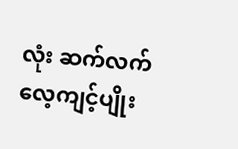လုံး ဆက်လက်လေ့ကျင့်ပျိုး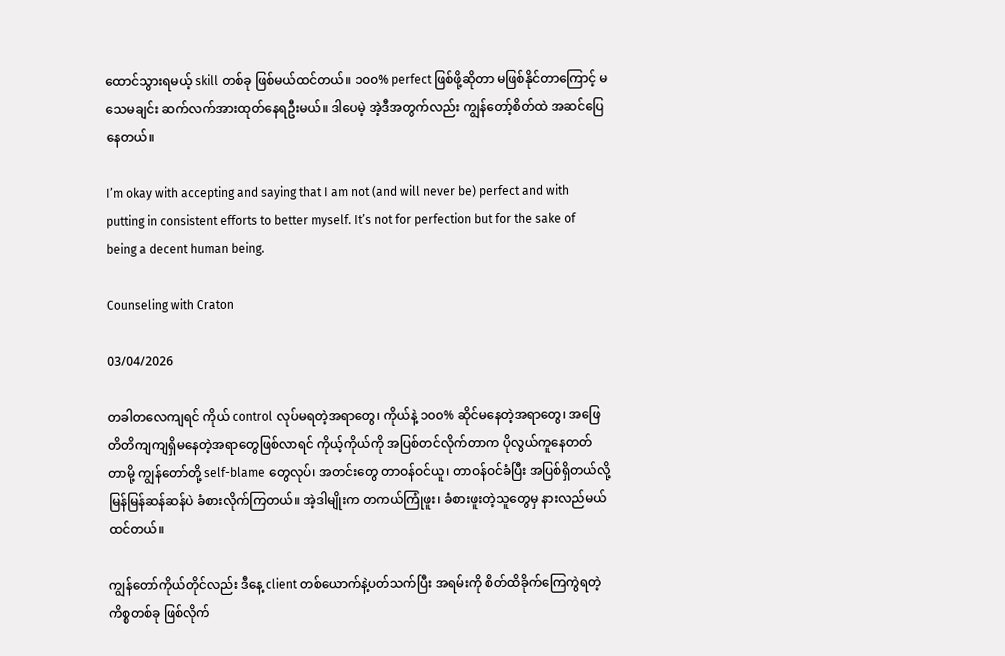ထောင်သွားရမယ့် skill တစ်ခု ဖြစ်မယ်ထင်တယ်။ ၁၀၀% perfect ဖြစ်ဖို့ဆိုတာ မဖြစ်နိုင်တာကြောင့် မသေမချင်း ဆက်လက်အားထုတ်နေရဦးမယ်။ ဒါပေမဲ့ အဲ့ဒီအတွက်လည်း ကျွန်တော့်စိတ်ထဲ အဆင်ပြေနေတယ်။

I’m okay with accepting and saying that I am not (and will never be) perfect and with putting in consistent efforts to better myself. It’s not for perfection but for the sake of being a decent human being.

Counseling with Craton

03/04/2026

တခါတလေကျရင် ကိုယ် control လုပ်မရတဲ့အရာတွေ၊ ကိုယ်နဲ့ ၁၀၀% ဆိုင်မနေတဲ့အရာတွေ၊ အဖြေတိတိကျကျရှိမနေတဲ့အရာတွေဖြစ်လာရင် ကိုယ့်ကိုယ်ကို အပြစ်တင်လိုက်တာက ပိုလွယ်ကူနေတတ်တာမို့ ကျွန်တော်တို့ self-blame တွေလုပ်၊ အတင်းတွေ တာဝန်ဝင်ယူ၊ တာဝန်ဝင်ခံပြီး အပြစ်ရှိတယ်လို့ မြန်မြန်ဆန်ဆန်ပဲ ခံစားလိုက်ကြတယ်။ အဲ့ဒါမျိုးက တကယ်ကြုံဖူး၊ ခံစားဖူးတဲ့သူတွေမှ နားလည်မယ်ထင်တယ်။

ကျွန်တော်ကိုယ်တိုင်လည်း ဒီနေ့ client တစ်ယောက်နဲ့ပတ်သက်ပြီး အရမ်းကို စိတ်ထိခိုက်ကြေကွဲရတဲ့ကိစ္စတစ်ခု ဖြစ်လိုက်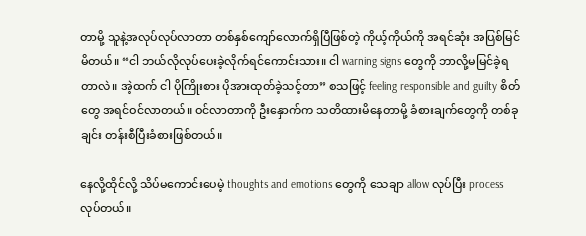တာမို့ သူနဲ့အလုပ်လုပ်လာတာ တစ်နှစ်ကျော်လောက်ရှိပြီဖြစ်တဲ့ ကိုယ့်ကိုယ်ကို အရင်ဆုံး အပြစ်မြင်မိတယ်။ “ငါ ဘယ်လိုလုပ်ပေးခဲ့လိုက်ရင်ကောင်းသား။ ငါ warning signs တွေကို ဘာလို့မမြင်ခဲ့ရတာလဲ။ အဲ့ထက် ငါ ပိုကြိုးစား ပိုအားထုတ်ခဲ့သင့်တာ” စသဖြင့် feeling responsible and guilty စိတ်တွေ အရင်ဝင်လာတယ်။ ဝင်လာတာကို ဦးနှောက်က သတိထားမိနေတာမို့ ခံစားချက်တွေကို တစ်ခုချင်း တန်းစီပြီးခံစားဖြစ်တယ်။

နေလို့ထိုင်လို့ သိပ်မကောင်းပေမဲ့ thoughts and emotions တွေကို သေချာ allow လုပ်ပြီး process လုပ်တယ်။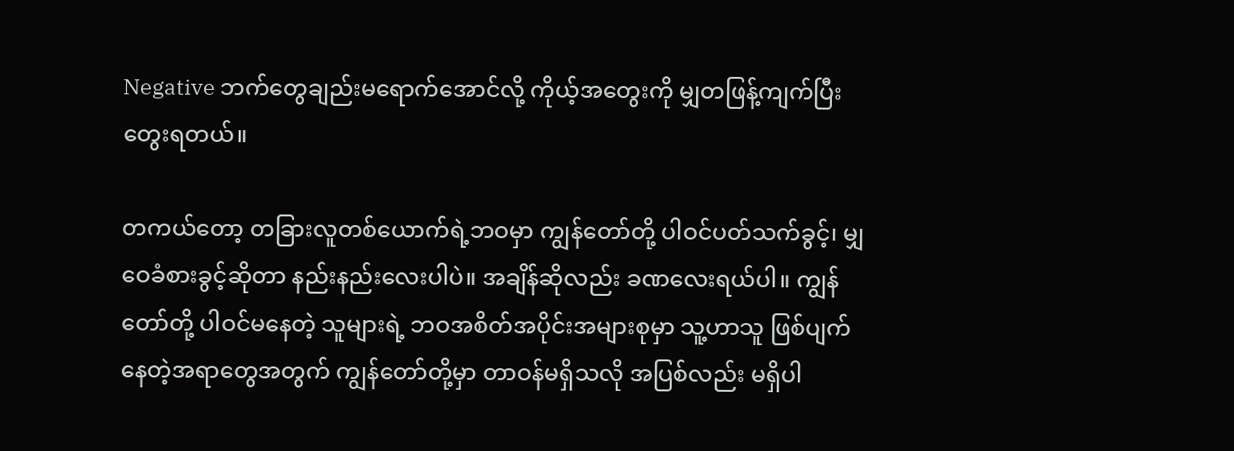Negative ဘက်တွေချည်းမရောက်အောင်လို့ ကိုယ့်အတွေးကို မျှတဖြန့်ကျက်ပြီး တွေးရတယ်။

တကယ်တော့ တခြားလူတစ်ယောက်ရဲ့ဘဝမှာ ကျွန်တော်တို့ ပါဝင်ပတ်သက်ခွင့်၊ မျှဝေခံစားခွင့်ဆိုတာ နည်းနည်းလေးပါပဲ။ အချိန်ဆိုလည်း ခဏလေးရယ်ပါ။ ကျွန်တော်တို့ ပါဝင်မနေတဲ့ သူများရဲ့ ဘဝအစိတ်အပိုင်းအများစုမှာ သူ့ဟာသူ ဖြစ်ပျက်နေတဲ့အရာတွေအတွက် ကျွန်တော်တို့မှာ တာဝန်မရှိသလို အပြစ်လည်း မရှိပါ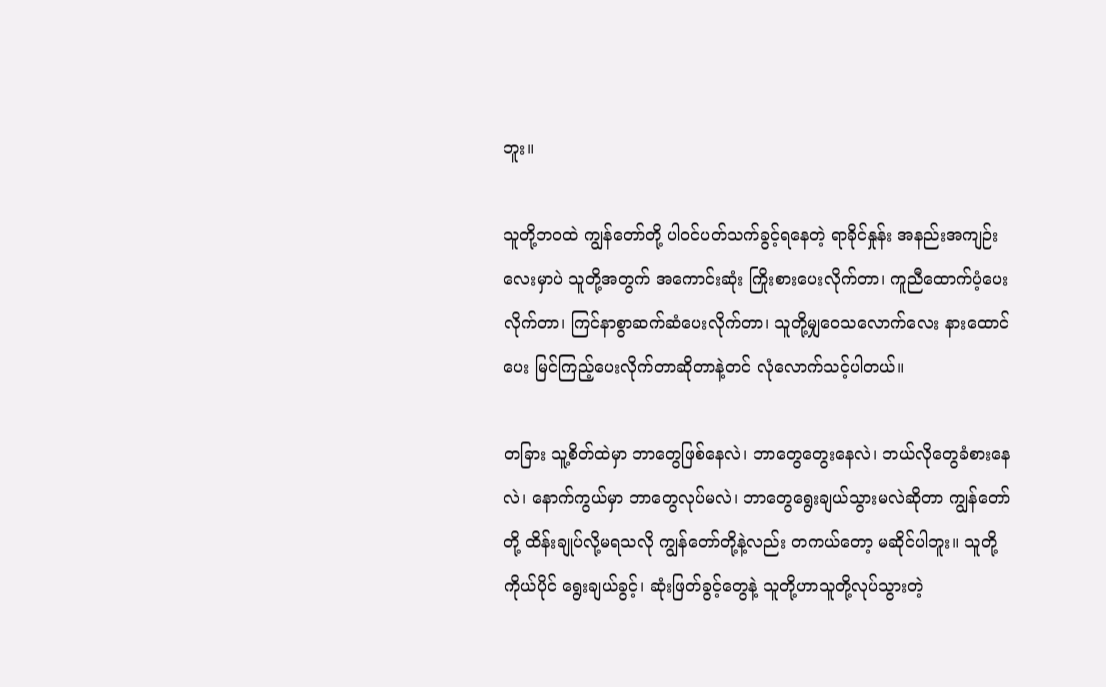ဘူး။

သူတို့ဘဝထဲ ကျွန်တော်တို့ ပါဝင်ပတ်သက်ခွင့်ရနေတဲ့ ရာခိုင်နှုန်း အနည်းအကျဉ်းလေးမှာပဲ သူတို့အတွက် အကောင်းဆုံး ကြိုးစားပေးလိုက်တာ၊ ကူညီထောက်ပံ့ပေးလိုက်တာ၊ ကြင်နာစွာဆက်ဆံပေးလိုက်တာ၊ သူတို့မျှဝေသလောက်လေး နားထောင်ပေး မြင်ကြည့်ပေးလိုက်တာဆိုတာနဲ့တင် လုံလောက်သင့်ပါတယ်။

တခြား သူ့စိတ်ထဲမှာ ဘာတွေဖြစ်နေလဲ၊ ဘာတွေတွေးနေလဲ၊ ဘယ်လိုတွေခံစားနေလဲ၊ နောက်ကွယ်မှာ ဘာတွေလုပ်မလဲ၊ ဘာတွေရွေးချယ်သွားမလဲဆိုတာ ကျွန်တော်တို့ ထိန်းချုပ်လို့မရသလို ကျွန်တော်တို့နဲ့လည်း တကယ်တော့ မဆိုင်ပါဘူး။ သူတို့ကိုယ်ပိုင် ရွေးချယ်ခွင့်၊ ဆုံးဖြတ်ခွင့်တွေနဲ့ သူတို့ဟာသူတို့လုပ်သွားတဲ့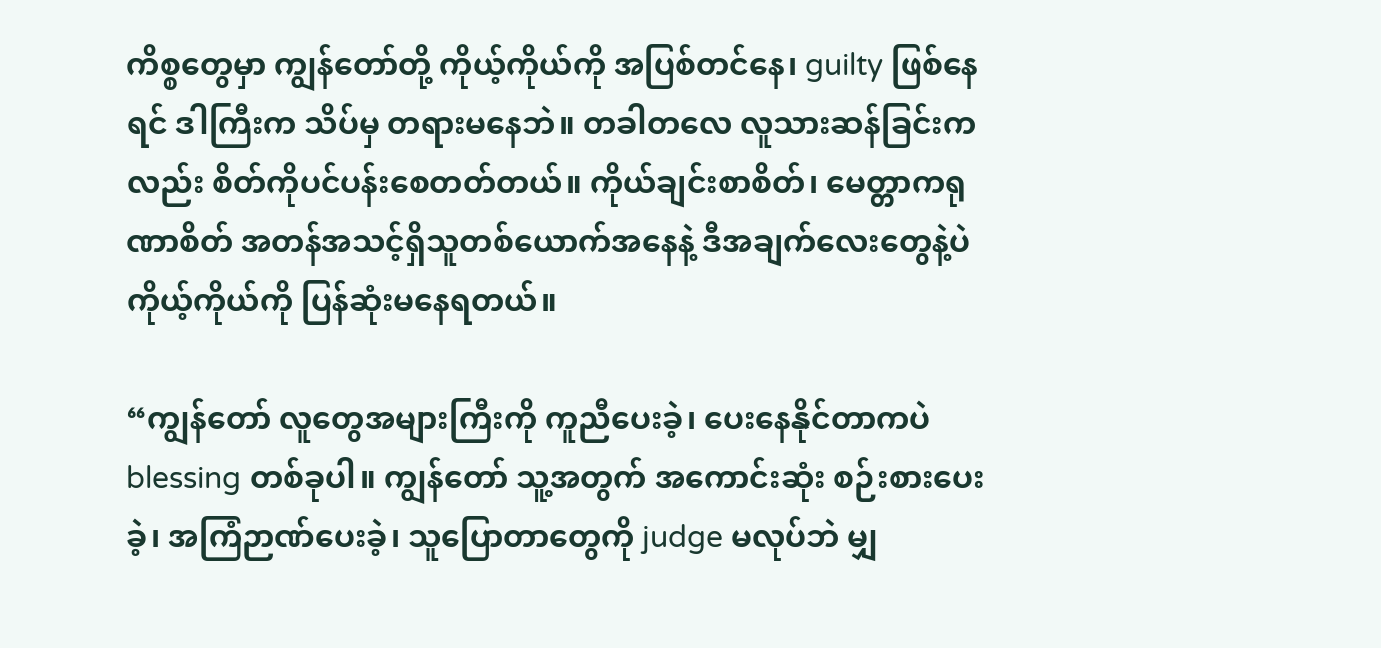ကိစ္စတွေမှာ ကျွန်တော်တို့ ကိုယ့်ကိုယ်ကို အပြစ်တင်နေ၊ guilty ဖြစ်နေရင် ဒါကြီးက သိပ်မှ တရားမနေဘဲ။ တခါတလေ လူသားဆန်ခြင်းကလည်း စိတ်ကိုပင်ပန်းစေတတ်တယ်။ ကိုယ်ချင်းစာစိတ်၊ မေတ္တာကရုဏာစိတ် အတန်အသင့်ရှိသူတစ်ယောက်အနေနဲ့ ဒီအချက်လေးတွေနဲ့ပဲ ကိုယ့်ကိုယ်ကို ပြန်ဆုံးမနေရတယ်။

“ကျွန်တော် လူတွေအများကြီးကို ကူညီပေးခဲ့၊ ပေးနေနိုင်တာကပဲ blessing တစ်ခုပါ။ ကျွန်တော် သူ့အတွက် အကောင်းဆုံး စဉ်းစားပေးခဲ့၊ အကြံဉာဏ်ပေးခဲ့၊ သူပြောတာတွေကို judge မလုပ်ဘဲ မျှ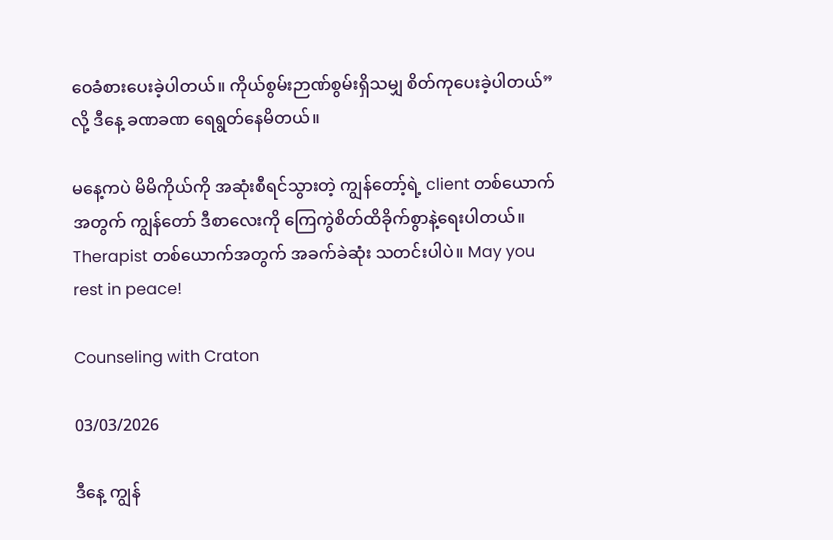ဝေခံစားပေးခဲ့ပါတယ်။ ကိုယ်စွမ်းဉာဏ်စွမ်းရှိသမျှ စိတ်ကုပေးခဲ့ပါတယ်” လို့ ဒီနေ့ ခဏခဏ ရေရွတ်နေမိတယ်။

မနေ့ကပဲ မိမိကိုယ်ကို အဆုံးစီရင်သွားတဲ့ ကျွန်တော့်ရဲ့ client တစ်ယောက်အတွက် ကျွန်တော် ဒီစာလေးကို ကြေကွဲစိတ်ထိခိုက်စွာနဲ့ရေးပါတယ်။ Therapist တစ်ယောက်အတွက် အခက်ခဲဆုံး သတင်းပါပဲ။ May you rest in peace!

Counseling with Craton

03/03/2026

ဒီနေ့ ကျွန်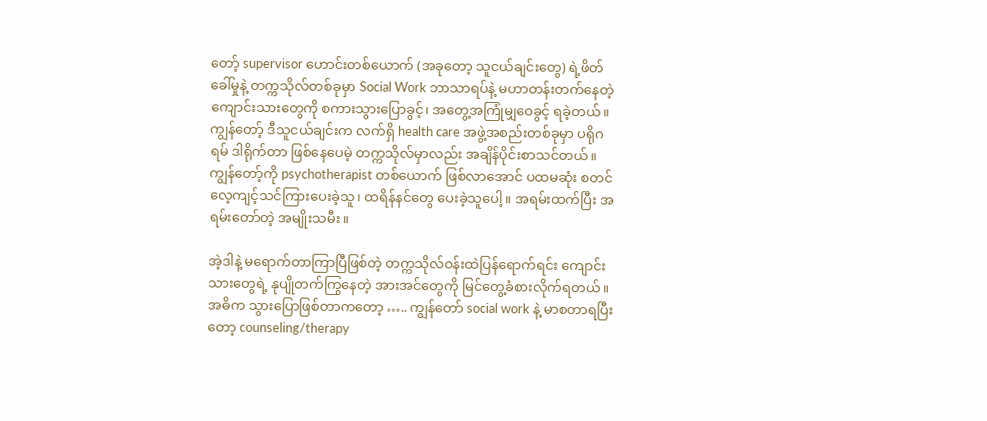တော့် supervisor ဟောင်းတစ်ယောက် (အခုတော့ သူငယ်ချင်းတွေ) ရဲ့ဖိတ်ခေါ်မှုနဲ့ တက္ကသိုလ်တစ်ခုမှာ Social Work ဘာသာရပ်နဲ့ မဟာတန်းတက်နေတဲ့ကျောင်းသားတွေကို စကားသွားပြောခွင့်၊ အတွေ့အကြုံမျှဝေခွင့် ရခဲ့တယ်။ ကျွန်တော့် ဒီသူငယ်ချင်းက လက်ရှိ health care အဖွဲ့အစည်းတစ်ခုမှာ ပရိုဂရမ် ဒါရိုက်တာ ဖြစ်နေပေမဲ့ တက္ကသိုလ်မှာလည်း အချိန်ပိုင်းစာသင်တယ်။ ကျွန်တော့်ကို psychotherapist တစ်ယောက် ဖြစ်လာအောင် ပထမဆုံး စတင်လေ့ကျင့်သင်ကြားပေးခဲ့သူ၊ ထရိန်နင်တွေ ပေးခဲ့သူပေါ့။ အရမ်းထက်ပြီး အရမ်းတော်တဲ့ အမျိုးသမီး။

အဲ့ဒါနဲ့ မရောက်တာကြာပြီဖြစ်တဲ့ တက္ကသိုလ်ဝန်းထဲပြန်ရောက်ရင်း ကျောင်းသားတွေရဲ့ နုပျိုတက်ကြွနေတဲ့ အားအင်တွေကို မြင်တွေ့ခံစားလိုက်ရတယ်။ အဓိက သွားပြောဖြစ်တာကတော့ ….. ကျွန်တော် social work နဲ့ မာစတာရပြီးတော့ counseling/therapy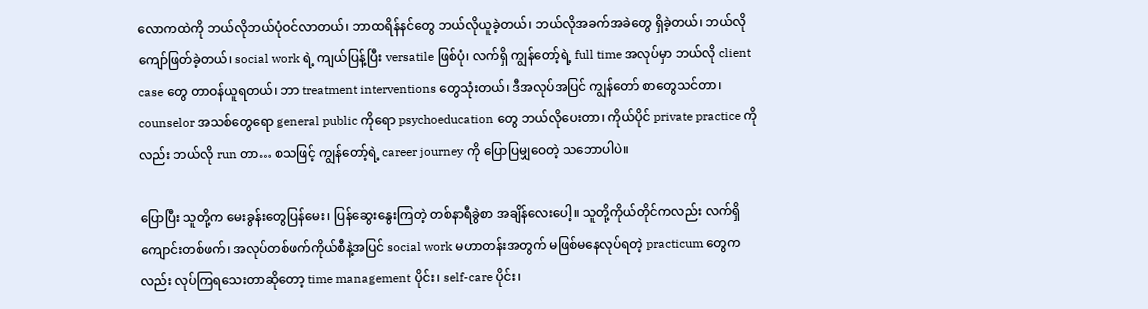လောကထဲကို ဘယ်လိုဘယ်ပုံဝင်လာတယ်၊ ဘာထရိန်နင်တွေ ဘယ်လိုယူခဲ့တယ်၊ ဘယ်လိုအခက်အခဲတွေ ရှိခဲ့တယ်၊ ဘယ်လိုကျော်ဖြတ်ခဲ့တယ်၊ social work ရဲ့ ကျယ်ပြန့်ပြီး versatile ဖြစ်ပုံ၊ လက်ရှိ ကျွန်တော့်ရဲ့ full time အလုပ်မှာ ဘယ်လို client case တွေ တာဝန်ယူရတယ်၊ ဘာ treatment interventions တွေသုံးတယ်၊ ဒီအလုပ်အပြင် ကျွန်တော် စာတွေသင်တာ၊ counselor အသစ်တွေရော general public ကိုရော psychoeducation တွေ ဘယ်လိုပေးတာ၊ ကိုယ်ပိုင် private practice ကိုလည်း ဘယ်လို run တာ… စသဖြင့် ကျွန်တော့်ရဲ့ career journey ကို ပြောပြမျှဝေတဲ့ သဘောပါပဲ။

ပြောပြီး သူတို့က မေးခွန်းတွေပြန်မေး၊ ပြန်ဆွေးနွေးကြတဲ့ တစ်နာရီခွဲစာ အချိန်လေးပေါ့။ သူတို့ကိုယ်တိုင်ကလည်း လက်ရှိ ကျောင်းတစ်ဖက်၊ အလုပ်တစ်ဖက်ကိုယ်စီနဲ့အပြင် social work မဟာတန်းအတွက် မဖြစ်မနေလုပ်ရတဲ့ practicum တွေကလည်း လုပ်ကြရသေးတာဆိုတော့ time management ပိုင်း၊ self-care ပိုင်း၊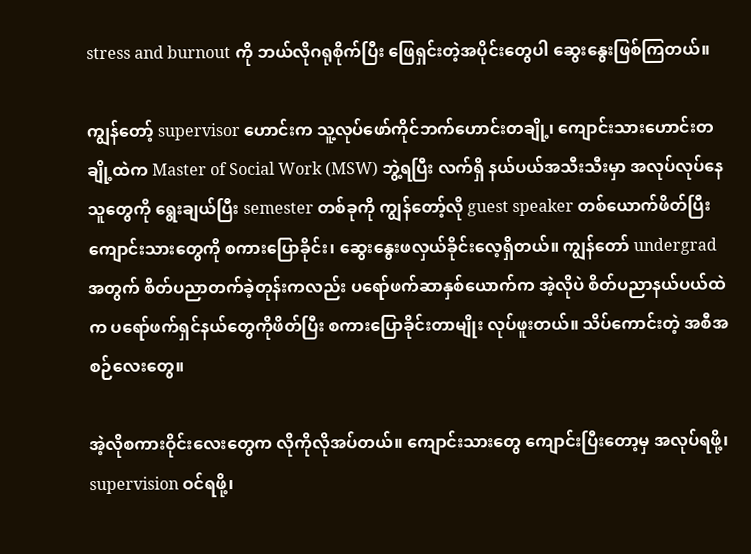stress and burnout ကို ဘယ်လိုဂရုစိုက်ပြီး ဖြေရှင်းတဲ့အပိုင်းတွေပါ ဆွေးနွေးဖြစ်ကြတယ်။

ကျွန်တော့် supervisor ဟောင်းက သူ့လုပ်ဖော်ကိုင်ဘက်ဟောင်းတချို့၊ ကျောင်းသားဟောင်းတချို့ထဲက Master of Social Work (MSW) ဘွဲ့ရပြီး လက်ရှိ နယ်ပယ်အသီးသီးမှာ အလုပ်လုပ်နေသူတွေကို ရွေးချယ်ပြီး semester တစ်ခုကို ကျွန်တော့်လို guest speaker တစ်ယောက်ဖိတ်ပြီး ကျောင်းသားတွေကို စကားပြောခိုင်း၊ ဆွေးနွေးဖလှယ်ခိုင်းလေ့ရှိတယ်။ ကျွန်တော် undergrad အတွက် စိတ်ပညာတက်ခဲ့တုန်းကလည်း ပရော်ဖက်ဆာနှစ်ယောက်က အဲ့လိုပဲ စိတ်ပညာနယ်ပယ်ထဲက ပရော်ဖက်ရှင်နယ်တွေကိုဖိတ်ပြီး စကားပြောခိုင်းတာမျိုး လုပ်ဖူးတယ်။ သိပ်ကောင်းတဲ့ အစီအစဉ်လေးတွေ။

အဲ့လိုစကားဝိုင်းလေးတွေက လိုကိုလိုအပ်တယ်။ ကျောင်းသားတွေ ကျောင်းပြီးတော့မှ အလုပ်ရဖို့၊ supervision ဝင်ရဖို့၊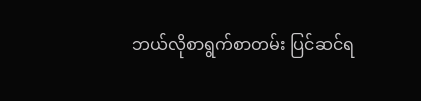ဘယ်လိုစာရွက်စာတမ်း ပြင်ဆင်ရ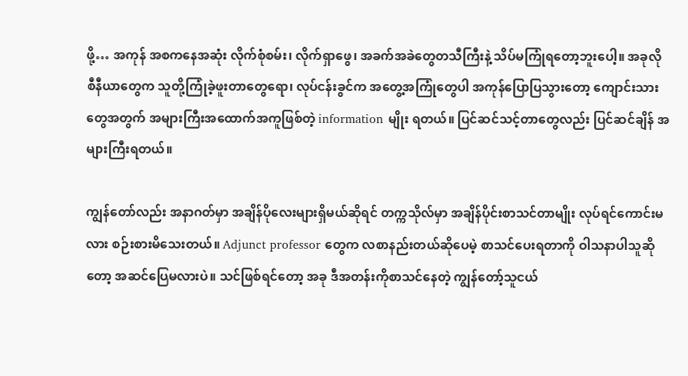ဖို့… အကုန် အစကနေအဆုံး လိုက်စုံစမ်း၊ လိုက်ရှာဖွေ၊ အခက်အခဲတွေတသီကြီးနဲ့ သိပ်မကြုံရတော့ဘူးပေါ့။ အခုလို စီနီယာတွေက သူတို့ကြုံခဲ့ဖူးတာတွေရော၊ လုပ်ငန်းခွင်က အတွေ့အကြုံတွေပါ အကုန်ပြောပြသွားတော့ ကျောင်းသားတွေအတွက် အများကြီးအထောက်အကူဖြစ်တဲ့ information မျိုး ရတယ်။ ပြင်ဆင်သင့်တာတွေလည်း ပြင်ဆင်ချိန် အများကြီးရတယ်။

ကျွန်တော်လည်း အနာဂတ်မှာ အချိန်ပိုလေးများရှိမယ်ဆိုရင် တက္ကသိုလ်မှာ အချိန်ပိုင်းစာသင်တာမျိုး လုပ်ရင်ကောင်းမလား စဉ်းစားမိသေးတယ်။ Adjunct professor တွေက လစာနည်းတယ်ဆိုပေမဲ့ စာသင်ပေးရတာကို ဝါသနာပါသူဆိုတော့ အဆင်ပြေမလားပဲ။ သင်ဖြစ်ရင်တော့ အခု ဒီအတန်းကိုစာသင်နေတဲ့ ကျွန်တော့်သူငယ်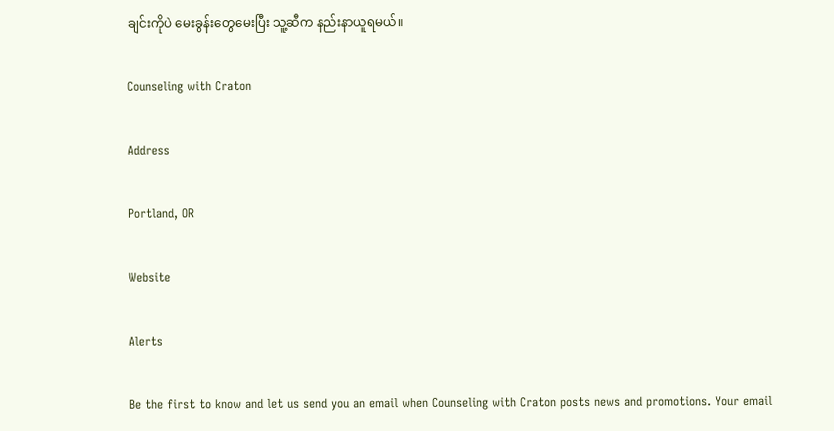ချင်းကိုပဲ မေးခွန်းတွေမေးပြီး သူ့ဆီက နည်းနာယူရမယ်။

Counseling with Craton

Address

Portland, OR

Website

Alerts

Be the first to know and let us send you an email when Counseling with Craton posts news and promotions. Your email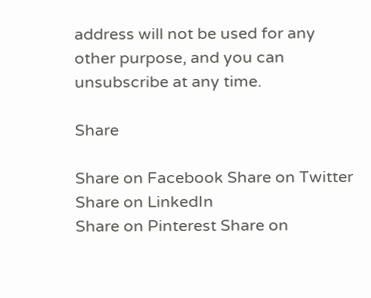address will not be used for any other purpose, and you can unsubscribe at any time.

Share

Share on Facebook Share on Twitter Share on LinkedIn
Share on Pinterest Share on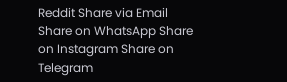Reddit Share via Email
Share on WhatsApp Share on Instagram Share on Telegram